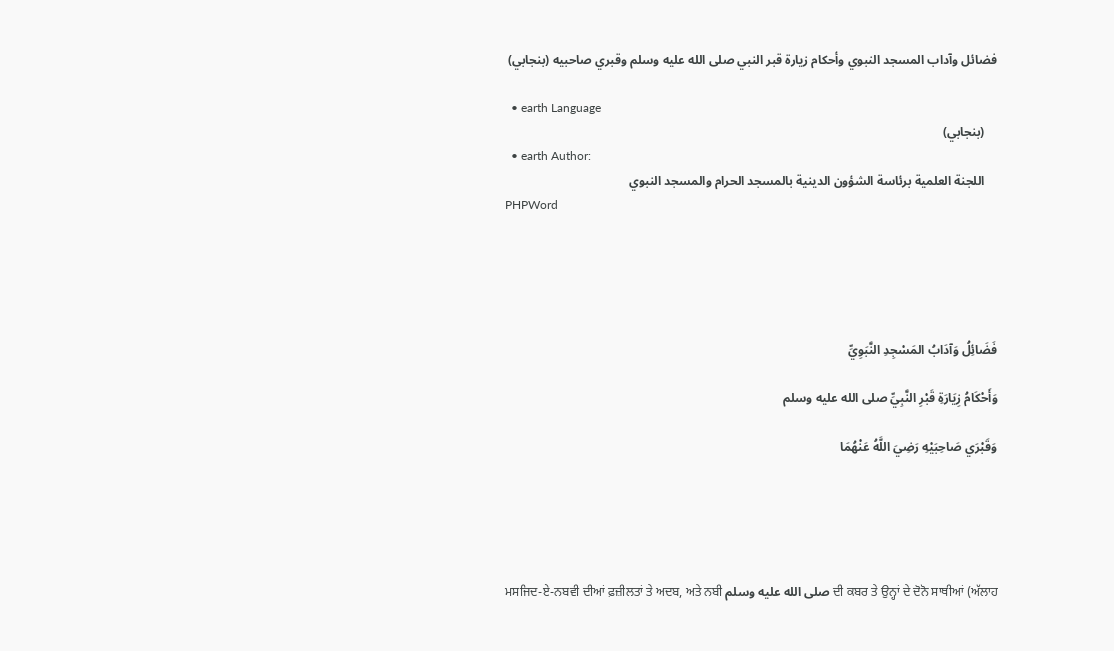فضائل وآداب المسجد النبوي وأحكام زيارة قبر النبي صلى الله عليه وسلم وقبري صاحبيه (بنجابي)

  • earth Language
    (بنجابي)
  • earth Author:
    اللجنة العلمية برئاسة الشؤون الدينية بالمسجد الحرام والمسجد النبوي
PHPWord





فَضَائِلُ وَآدَابُ المَسْجِدِ النَّبَوِيِّ

وَأَحْكَامُ زِيَارَةِ قَبْرِ النَّبِيِّ صلى الله عليه وسلم

وَقَبْرَي صَاحِبَيْهِ رَضِيَ اللَّهُ عَنْهُمَا





ਮਸਜਿਦ-ਏ-ਨਬਵੀ ਦੀਆਂ ਫ਼ਜ਼ੀਲਤਾਂ ਤੇ ਅਦਬ, ਅਤੇ ਨਬੀ صلى الله عليه وسلم ਦੀ ਕਬਰ ਤੇ ਉਨ੍ਹਾਂ ਦੇ ਦੋਨੋ ਸਾਥੀਆਂ (ਅੱਲਾਹ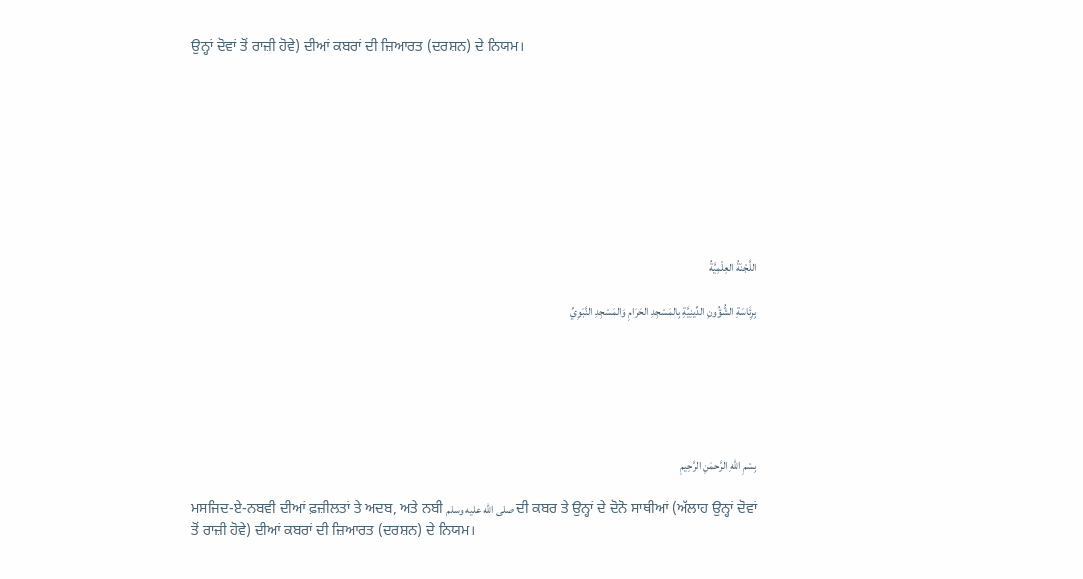ਉਨ੍ਹਾਂ ਦੋਵਾਂ ਤੋਂ ਰਾਜ਼ੀ ਹੋਵੇ) ਦੀਆਂ ਕਬਰਾਂ ਦੀ ਜ਼ਿਆਰਤ (ਦਰਸ਼ਨ) ਦੇ ਨਿਯਮ।









اللَّجْنَةُ العِلْمِيَّةُ

بِرِئَاسَةِ الشُّؤُونِ الدِّينِيَّةِ بِالمَسْجِدِ الحَرَامِ وَالمَسْجِدِ النَّبَوِيِّ






بِسْمِ اللهِ الرَّحمَنِ الرَّحِيمِ

ਮਸਜਿਦ-ਏ-ਨਬਵੀ ਦੀਆਂ ਫ਼ਜ਼ੀਲਤਾਂ ਤੇ ਅਦਬ, ਅਤੇ ਨਬੀ صلى الله عليه وسلم ਦੀ ਕਬਰ ਤੇ ਉਨ੍ਹਾਂ ਦੇ ਦੋਨੋ ਸਾਥੀਆਂ (ਅੱਲਾਹ ਉਨ੍ਹਾਂ ਦੋਵਾਂ ਤੋਂ ਰਾਜ਼ੀ ਹੋਵੇ) ਦੀਆਂ ਕਬਰਾਂ ਦੀ ਜ਼ਿਆਰਤ (ਦਰਸ਼ਨ) ਦੇ ਨਿਯਮ।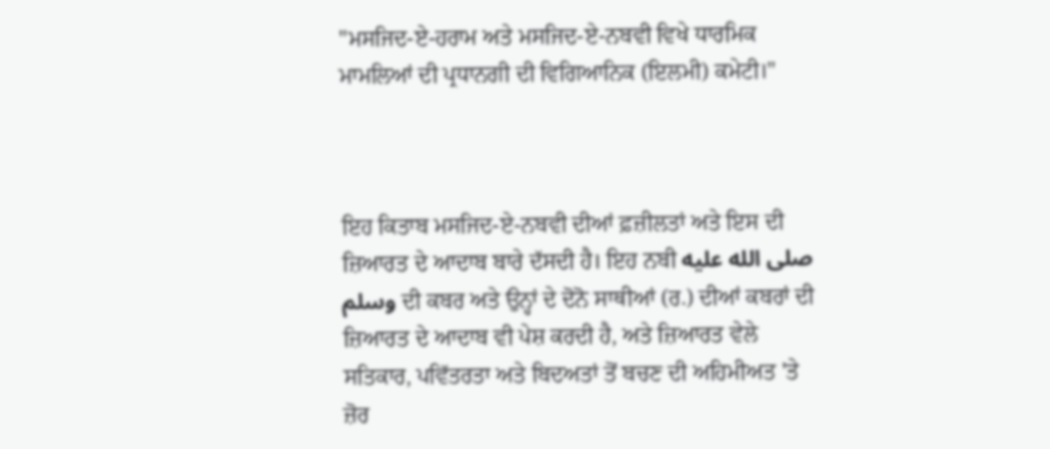"ਮਸਜਿਦ-ਏ-ਹਰਾਮ ਅਤੇ ਮਸਜਿਦ-ਏ-ਨਬਵੀ ਵਿਖੇ ਧਾਰਮਿਕ ਮਾਮਲਿਆਂ ਦੀ ਪ੍ਰਧਾਨਗੀ ਦੀ ਵਿਗਿਆਨਿਕ (ਇਲਮੀ) ਕਮੇਟੀ।"



ਇਹ ਕਿਤਾਬ ਮਸਜਿਦ-ਏ-ਨਬਵੀ ਦੀਆਂ ਫ਼ਜ਼ੀਲਤਾਂ ਅਤੇ ਇਸ ਦੀ ਜ਼ਿਆਰਤ ਦੇ ਆਦਾਬ ਬਾਰੇ ਦੱਸਦੀ ਹੈ। ਇਹ ਨਬੀ صلى الله عليه وسلم ਦੀ ਕਬਰ ਅਤੇ ਉਨ੍ਹਾਂ ਦੇ ਦੋਨੋ ਸਾਥੀਆਂ (ਰ.) ਦੀਆਂ ਕਬਰਾਂ ਦੀ ਜ਼ਿਆਰਤ ਦੇ ਆਦਾਬ ਵੀ ਪੇਸ਼ ਕਰਦੀ ਹੈ, ਅਤੇ ਜ਼ਿਆਰਤ ਵੇਲੇ ਸਤਿਕਾਰ, ਪਵਿੱਤਰਤਾ ਅਤੇ ਬਿਦਅਤਾਂ ਤੋਂ ਬਚਣ ਦੀ ਅਹਿਮੀਅਤ 'ਤੇ ਜ਼ੋਰ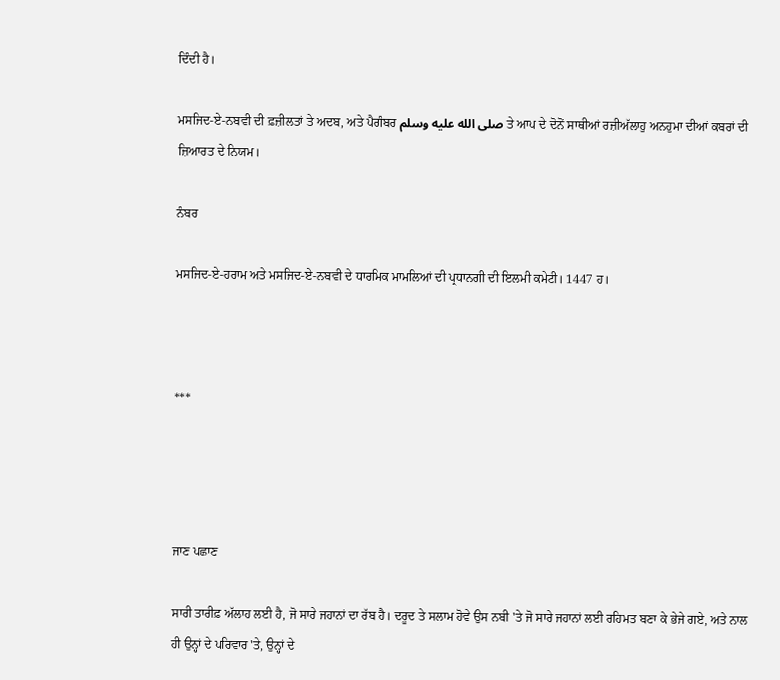ਦਿੰਦੀ ਹੈ।

ਮਸਜਿਦ-ਏ-ਨਬਵੀ ਦੀ ਫ਼ਜ਼ੀਲਤਾਂ ਤੇ ਅਦਬ, ਅਤੇ ਪੈਗੰਬਰ صلى الله عليه وسلم ਤੇ ਆਪ ਦੇ ਦੋਨੋਂ ਸਾਥੀਆਂ ਰਜ਼ੀਅੱਲਾਹੁ ਅਨਹੁਮਾ ਦੀਆਂ ਕਬਰਾਂ ਦੀ ਜ਼ਿਆਰਤ ਦੇ ਨਿਯਮ।

ਨੰਬਰ

ਮਸਜਿਦ-ਏ-ਹਰਾਮ ਅਤੇ ਮਸਜਿਦ-ਏ-ਨਬਵੀ ਦੇ ਧਾਰਮਿਕ ਮਾਮਲਿਆਂ ਦੀ ਪ੍ਰਧਾਨਗੀ ਦੀ ਇਲਮੀ ਕਮੇਟੀ। 1447 ਹ।



***




ਜਾਣ ਪਛਾਣ

ਸਾਰੀ ਤਾਰੀਫ਼ ਅੱਲਾਹ ਲਈ ਹੈ, ਜੋ ਸਾਰੇ ਜਹਾਨਾਂ ਦਾ ਰੱਬ ਹੈ। ਦਰੂਦ ਤੇ ਸਲਾਮ ਹੋਵੇ ਉਸ ਨਬੀ 'ਤੇ ਜੋ ਸਾਰੇ ਜਹਾਨਾਂ ਲਈ ਰਹਿਮਤ ਬਣਾ ਕੇ ਭੇਜੇ ਗਏ, ਅਤੇ ਨਾਲ ਹੀ ਉਨ੍ਹਾਂ ਦੇ ਪਰਿਵਾਰ 'ਤੇ, ਉਨ੍ਹਾਂ ਦੇ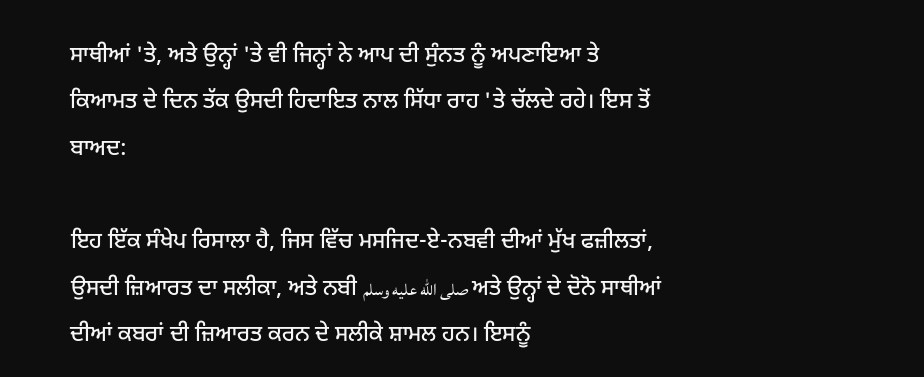ਸਾਥੀਆਂ 'ਤੇ, ਅਤੇ ਉਨ੍ਹਾਂ 'ਤੇ ਵੀ ਜਿਨ੍ਹਾਂ ਨੇ ਆਪ ਦੀ ਸੁੰਨਤ ਨੂੰ ਅਪਣਾਇਆ ਤੇ ਕਿਆਮਤ ਦੇ ਦਿਨ ਤੱਕ ਉਸਦੀ ਹਿਦਾਇਤ ਨਾਲ ਸਿੱਧਾ ਰਾਹ 'ਤੇ ਚੱਲਦੇ ਰਹੇ। ਇਸ ਤੋਂ ਬਾਅਦ:

ਇਹ ਇੱਕ ਸੰਖੇਪ ਰਿਸਾਲਾ ਹੈ, ਜਿਸ ਵਿੱਚ ਮਸਜਿਦ-ਏ-ਨਬਵੀ ਦੀਆਂ ਮੁੱਖ ਫਜ਼ੀਲਤਾਂ, ਉਸਦੀ ਜ਼ਿਆਰਤ ਦਾ ਸਲੀਕਾ, ਅਤੇ ਨਬੀ صلى الله عليه وسلم ਅਤੇ ਉਨ੍ਹਾਂ ਦੇ ਦੋਨੋ ਸਾਥੀਆਂ ਦੀਆਂ ਕਬਰਾਂ ਦੀ ਜ਼ਿਆਰਤ ਕਰਨ ਦੇ ਸਲੀਕੇ ਸ਼ਾਮਲ ਹਨ। ਇਸਨੂੰ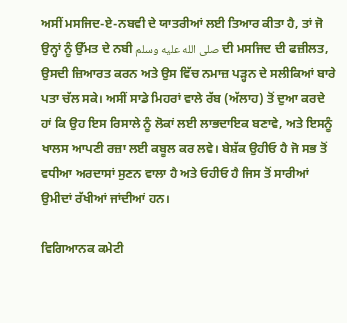ਅਸੀਂ ਮਸਜਿਦ-ਏ-ਨਬਵੀ ਦੇ ਯਾਤਰੀਆਂ ਲਈ ਤਿਆਰ ਕੀਤਾ ਹੈ, ਤਾਂ ਜੋ ਉਨ੍ਹਾਂ ਨੂੰ ਉੱਮਤ ਦੇ ਨਬੀ صلى الله عليه وسلم ਦੀ ਮਸਜਿਦ ਦੀ ਫਜ਼ੀਲਤ, ਉਸਦੀ ਜ਼ਿਆਰਤ ਕਰਨ ਅਤੇ ਉਸ ਵਿੱਚ ਨਮਾਜ਼ ਪੜ੍ਹਨ ਦੇ ਸਲੀਕਿਆਂ ਬਾਰੇ ਪਤਾ ਚੱਲ ਸਕੇ। ਅਸੀਂ ਸਾਡੇ ਮਿਹਰਾਂ ਵਾਲੇ ਰੱਬ (ਅੱਲਾਹ) ਤੋਂ ਦੁਆ ਕਰਦੇ ਹਾਂ ਕਿ ਉਹ ਇਸ ਰਿਸਾਲੇ ਨੂੰ ਲੋਕਾਂ ਲਈ ਲਾਭਦਾਇਕ ਬਣਾਵੇ, ਅਤੇ ਇਸਨੂੰ ਖਾਲਸ ਆਪਣੀ ਰਜ਼ਾ ਲਈ ਕਬੂਲ ਕਰ ਲਵੇ। ਬੇਸ਼ੱਕ ਉਹੀਓ ਹੈ ਜੋ ਸਭ ਤੋਂ ਵਧੀਆ ਅਰਦਾਸਾਂ ਸੁਣਨ ਵਾਲਾ ਹੈ ਅਤੇ ਓਹੀਓ ਹੈ ਜਿਸ ਤੋਂ ਸਾਰੀਆਂ ਉਮੀਦਾਂ ਰੱਖੀਆਂ ਜਾਂਦੀਆਂ ਹਨ।

ਵਿਗਿਆਨਕ ਕਮੇਟੀ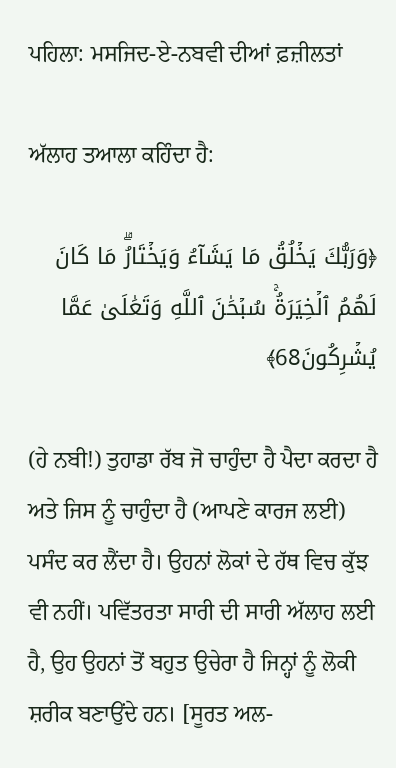ਪਹਿਲਾ: ਮਸਜਿਦ-ਏ-ਨਬਵੀ ਦੀਆਂ ਫ਼ਜ਼ੀਲਤਾਂ

ਅੱਲਾਹ ਤਆਲਾ ਕਹਿੰਦਾ ਹੈ:

﴿وَرَبُّكَ يَخۡلُقُ مَا يَشَآءُ وَيَخۡتَارُۗ مَا كَانَ لَهُمُ ٱلۡخِيَرَةُۚ سُبۡحَٰنَ ٱللَّهِ وَتَعَٰلَىٰ عَمَّا يُشۡرِكُونَ68﴾

(ਹੇ ਨਬੀ!) ਤੁਹਾਡਾ ਰੱਬ ਜੋ ਚਾਹੁੰਦਾ ਹੈ ਪੈਦਾ ਕਰਦਾ ਹੈ ਅਤੇ ਜਿਸ ਨੂੰ ਚਾਹੁੰਦਾ ਹੈ (ਆਪਣੇ ਕਾਰਜ ਲਈ) ਪਸੰਦ ਕਰ ਲੈਂਦਾ ਹੈ। ਉਹਨਾਂ ਲੋਕਾਂ ਦੇ ਹੱਥ ਵਿਚ ਕੁੱਝ ਵੀ ਨਹੀਂ। ਪਵਿੱਤਰਤਾ ਸਾਰੀ ਦੀ ਸਾਰੀ ਅੱਲਾਹ ਲਈ ਹੈ, ਉਹ ਉਹਨਾਂ ਤੋਂ ਬਹੁਤ ਉਚੇਰਾ ਹੈ ਜਿਨ੍ਹਾਂ ਨੂੰ ਲੋਕੀ ਸ਼ਰੀਕ ਬਣਾਉਂਦੇ ਹਨ। [ਸੂਰਤ ਅਲ-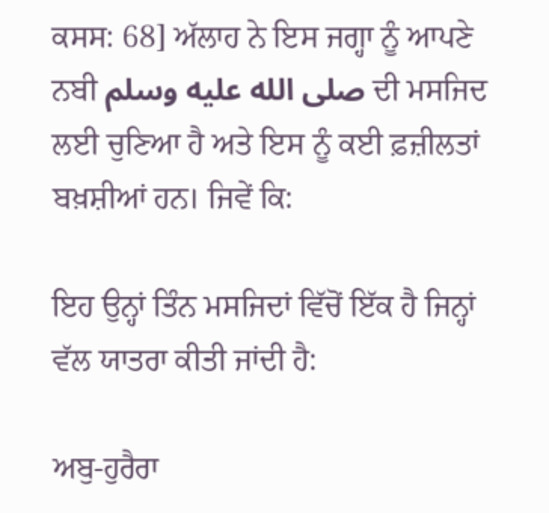ਕਸਸ: 68] ਅੱਲਾਹ ਨੇ ਇਸ ਜਗ੍ਹਾ ਨੂੰ ਆਪਣੇ ਨਬੀ صلى الله عليه وسلم ਦੀ ਮਸਜਿਦ ਲਈ ਚੁਣਿਆ ਹੈ ਅਤੇ ਇਸ ਨੂੰ ਕਈ ਫ਼ਜ਼ੀਲਤਾਂ ਬਖ਼ਸ਼ੀਆਂ ਹਨ। ਜਿਵੇਂ ਕਿ:

ਇਹ ਉਨ੍ਹਾਂ ਤਿੰਨ ਮਸਜਿਦਾਂ ਵਿੱਚੋਂ ਇੱਕ ਹੈ ਜਿਨ੍ਹਾਂ ਵੱਲ ਯਾਤਰਾ ਕੀਤੀ ਜਾਂਦੀ ਹੈ:

ਅਬੁ-ਹੁਰੈਰਾ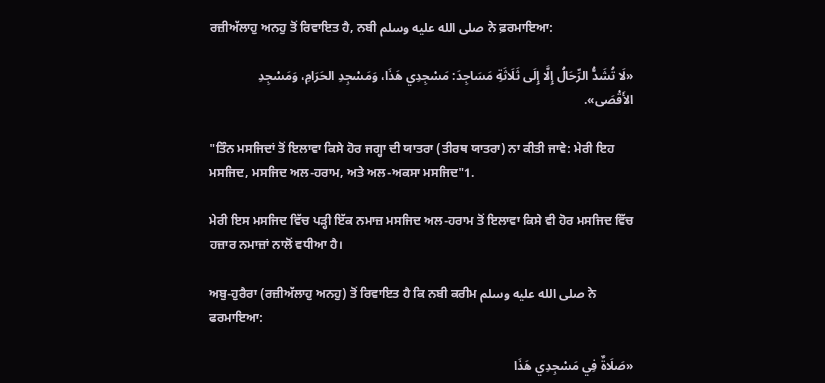ਰਜ਼ੀਅੱਲਾਹੁ ਅਨਹੁ ਤੋਂ ਰਿਵਾਇਤ ਹੈ, ਨਬੀ صلى الله عليه وسلم ਨੇ ਫ਼ਰਮਾਇਆ:

«لَا تُشَدُّ الرِّحَالُ إِلَّا إِلَى ثَلَاثَةِ مَسَاجِدَ: مَسْجِدِي هَذَا، وَمَسْجِدِ الحَرَامِ، وَمَسْجِدِ الأَقْصَى».

"ਤਿੰਨ ਮਸਜਿਦਾਂ ਤੋਂ ਇਲਾਵਾ ਕਿਸੇ ਹੋਰ ਜਗ੍ਹਾ ਦੀ ਯਾਤਰਾ (ਤੀਰਥ ਯਾਤਰਾ) ਨਾ ਕੀਤੀ ਜਾਵੇ: ਮੇਰੀ ਇਹ ਮਸਜਿਦ, ਮਸਜਿਦ ਅਲ-ਹਰਾਮ, ਅਤੇ ਅਲ-ਅਕਸਾ ਮਸਜਿਦ"1.

ਮੇਰੀ ਇਸ ਮਸਜਿਦ ਵਿੱਚ ਪੜ੍ਹੀ ਇੱਕ ਨਮਾਜ਼ ਮਸਜਿਦ ਅਲ-ਹਰਾਮ ਤੋਂ ਇਲਾਵਾ ਕਿਸੇ ਵੀ ਹੋਰ ਮਸਜਿਦ ਵਿੱਚ ਹਜ਼ਾਰ ਨਮਾਜ਼ਾਂ ਨਾਲੋਂ ਵਧੀਆ ਹੈ।

ਅਬੁ-ਹੁਰੈਰਾ (ਰਜ਼ੀਅੱਲਾਹੁ ਅਨਹੁ) ਤੋਂ ਰਿਵਾਇਤ ਹੈ ਕਿ ਨਬੀ ਕਰੀਮ صلى الله عليه وسلم ਨੇ ਫਰਮਾਇਆ:

«صَلَاةٌ فِي مَسْجِدِي هَذَا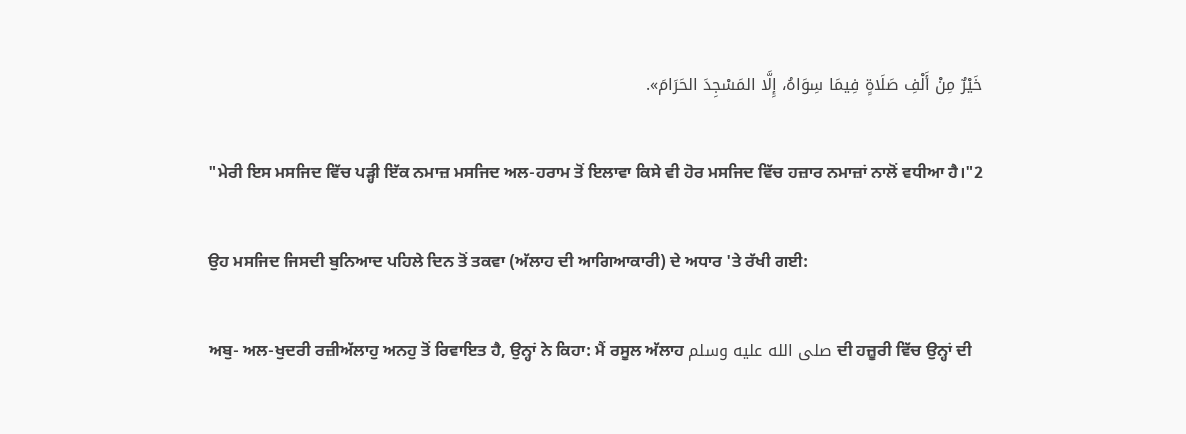خَيْرٌ مِنْ أَلْفِ صَلَاةٍ فِيمَا سِوَاهُ، إِلَّا المَسْجِدَ الحَرَامَ».

"ਮੇਰੀ ਇਸ ਮਸਜਿਦ ਵਿੱਚ ਪੜ੍ਹੀ ਇੱਕ ਨਮਾਜ਼ ਮਸਜਿਦ ਅਲ-ਹਰਾਮ ਤੋਂ ਇਲਾਵਾ ਕਿਸੇ ਵੀ ਹੋਰ ਮਸਜਿਦ ਵਿੱਚ ਹਜ਼ਾਰ ਨਮਾਜ਼ਾਂ ਨਾਲੋਂ ਵਧੀਆ ਹੈ।"2

ਉਹ ਮਸਜਿਦ ਜਿਸਦੀ ਬੁਨਿਆਦ ਪਹਿਲੇ ਦਿਨ ਤੋਂ ਤਕਵਾ (ਅੱਲਾਹ ਦੀ ਆਗਿਆਕਾਰੀ) ਦੇ ਅਧਾਰ 'ਤੇ ਰੱਖੀ ਗਈ:

ਅਬੁ- ਅਲ-ਖੁਦਰੀ ਰਜ਼ੀਅੱਲਾਹੁ ਅਨਹੁ ਤੋਂ ਰਿਵਾਇਤ ਹੈ, ਉਨ੍ਹਾਂ ਨੇ ਕਿਹਾ: ਮੈਂ ਰਸੂਲ ਅੱਲਾਹ صلى الله عليه وسلم ਦੀ ਹਜ਼ੂਰੀ ਵਿੱਚ ਉਨ੍ਹਾਂ ਦੀ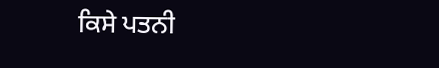ਕਿਸੇ ਪਤਨੀ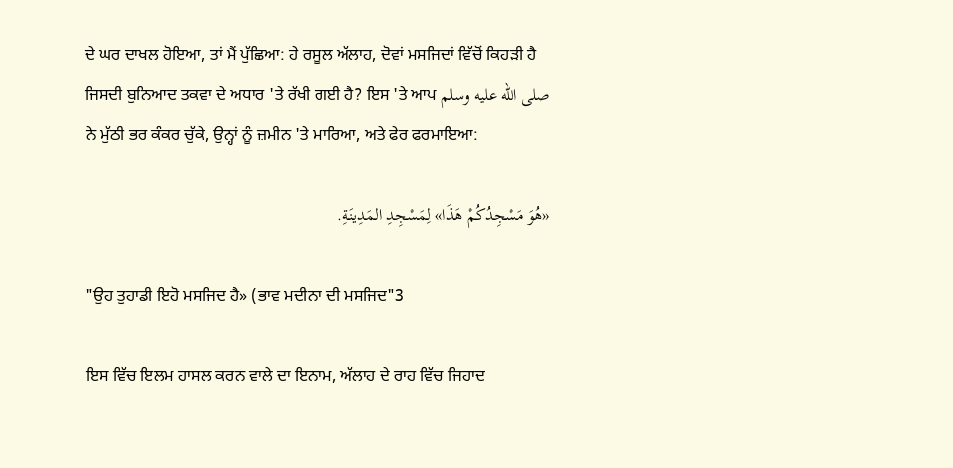ਦੇ ਘਰ ਦਾਖਲ ਹੋਇਆ, ਤਾਂ ਮੈਂ ਪੁੱਛਿਆ: ਹੇ ਰਸੂਲ ਅੱਲਾਹ, ਦੋਵਾਂ ਮਸਜਿਦਾਂ ਵਿੱਚੋਂ ਕਿਹੜੀ ਹੈ ਜਿਸਦੀ ਬੁਨਿਆਦ ਤਕਵਾ ਦੇ ਅਧਾਰ 'ਤੇ ਰੱਖੀ ਗਈ ਹੈ? ਇਸ 'ਤੇ ਆਪ صلى الله عليه وسلم ਨੇ ਮੁੱਠੀ ਭਰ ਕੰਕਰ ਚੁੱਕੇ, ਉਨ੍ਹਾਂ ਨੂੰ ਜ਼ਮੀਨ 'ਤੇ ਮਾਰਿਆ, ਅਤੇ ਫੇਰ ਫਰਮਾਇਆ:

«هُوَ مَسْجِدُكُمْ هَذَا» لِمَسْجِدِ المَدِينَةِ.

"ਉਹ ਤੁਹਾਡੀ ਇਹੋ ਮਸਜਿਦ ਹੈ» (ਭਾਵ ਮਦੀਨਾ ਦੀ ਮਸਜਿਦ"3

ਇਸ ਵਿੱਚ ਇਲਮ ਹਾਸਲ ਕਰਨ ਵਾਲੇ ਦਾ ਇਨਾਮ, ਅੱਲਾਹ ਦੇ ਰਾਹ ਵਿੱਚ ਜਿਹਾਦ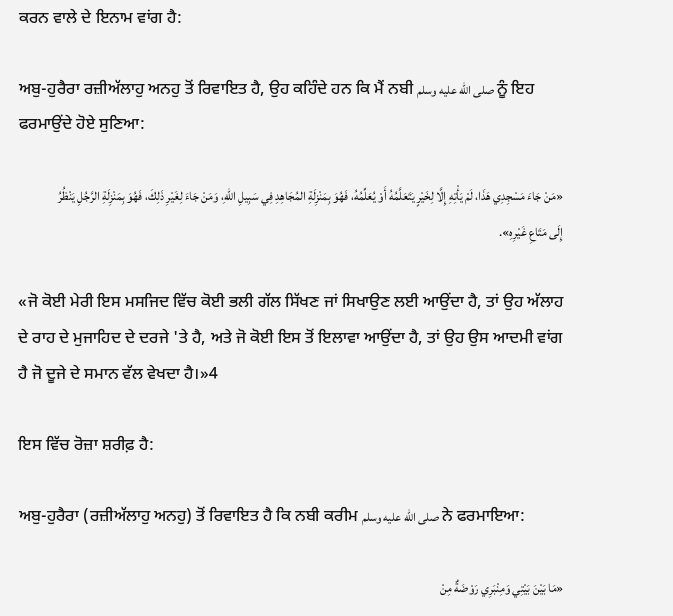ਕਰਨ ਵਾਲੇ ਦੇ ਇਨਾਮ ਵਾਂਗ ਹੈ:

ਅਬੁ-ਹੁਰੈਰਾ ਰਜ਼ੀਅੱਲਾਹੁ ਅਨਹੁ ਤੋਂ ਰਿਵਾਇਤ ਹੈ, ਉਹ ਕਹਿੰਦੇ ਹਨ ਕਿ ਮੈਂ ਨਬੀ صلى الله عليه وسلم ਨੂੰ ਇਹ ਫਰਮਾਉਂਦੇ ਹੋਏ ਸੁਣਿਆ:

«مَنْ جَاءَ مَسْجِدِي هَذَا، لَمْ يَأْتِهِ إِلَّا لِخَيْرٍ يَتَعَلَّمُهُ أَوْ يُعَلِّمُهُ، فَهُوَ بِمَنْزِلَةِ المُجَاهِدِ فِي سَبِيلِ اللهِ، وَمَنْ جَاءَ لِغَيْرِ ذَلِكَ، فَهُوَ بِمَنْزِلَةِ الرَّجُلِ يَنْظُرُ إِلَى مَتَاعِ غَيْرِهِ».

«ਜੋ ਕੋਈ ਮੇਰੀ ਇਸ ਮਸਜਿਦ ਵਿੱਚ ਕੋਈ ਭਲੀ ਗੱਲ ਸਿੱਖਣ ਜਾਂ ਸਿਖਾਉਣ ਲਈ ਆਉਂਦਾ ਹੈ, ਤਾਂ ਉਹ ਅੱਲਾਹ ਦੇ ਰਾਹ ਦੇ ਮੁਜਾਹਿਦ ਦੇ ਦਰਜੇ 'ਤੇ ਹੈ, ਅਤੇ ਜੋ ਕੋਈ ਇਸ ਤੋਂ ਇਲਾਵਾ ਆਉਂਦਾ ਹੈ, ਤਾਂ ਉਹ ਉਸ ਆਦਮੀ ਵਾਂਗ ਹੈ ਜੋ ਦੂਜੇ ਦੇ ਸਮਾਨ ਵੱਲ ਵੇਖਦਾ ਹੈ।»4

ਇਸ ਵਿੱਚ ਰੋਜ਼ਾ ਸ਼ਰੀਫ਼ ਹੈ:

ਅਬੁ-ਹੁਰੈਰਾ (ਰਜ਼ੀਅੱਲਾਹੁ ਅਨਹੁ) ਤੋਂ ਰਿਵਾਇਤ ਹੈ ਕਿ ਨਬੀ ਕਰੀਮ صلى الله عليه وسلم ਨੇ ਫਰਮਾਇਆ:

«مَا بَيْنَ بَيْتِي وَمِنْبَرِي رَوْضَةٌ مِنْ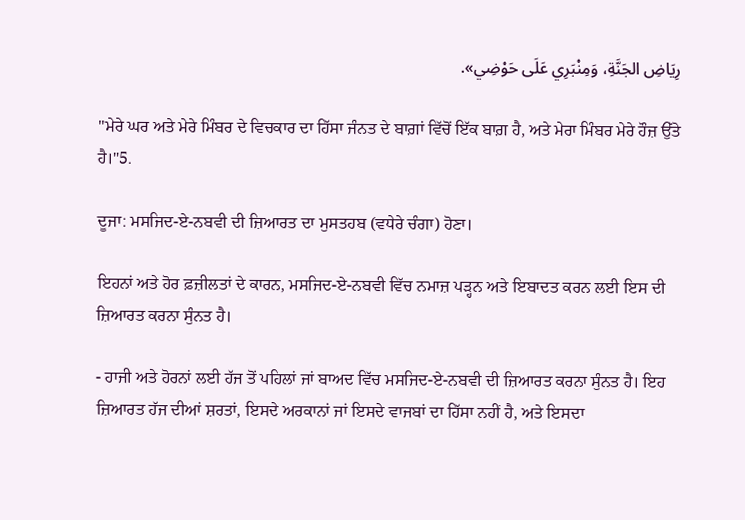رِيَاضِ الجَنَّةِ، وَمِنْبَرِي عَلَى حَوْضِي».

"ਮੇਰੇ ਘਰ ਅਤੇ ਮੇਰੇ ਮਿੰਬਰ ਦੇ ਵਿਚਕਾਰ ਦਾ ਹਿੱਸਾ ਜੰਨਤ ਦੇ ਬਾਗ਼ਾਂ ਵਿੱਚੋਂ ਇੱਕ ਬਾਗ਼ ਹੈ, ਅਤੇ ਮੇਰਾ ਮਿੰਬਰ ਮੇਰੇ ਹੌਜ਼ ਉੱਤੇ ਹੈ।"5.

ਦੂਜਾ: ਮਸਜਿਦ-ਏ-ਨਬਵੀ ਦੀ ਜ਼ਿਆਰਤ ਦਾ ਮੁਸਤਹਬ (ਵਧੇਰੇ ਚੰਗਾ) ਹੋਣਾ।

ਇਹਨਾਂ ਅਤੇ ਹੋਰ ਫ਼ਜ਼ੀਲਤਾਂ ਦੇ ਕਾਰਨ, ਮਸਜਿਦ-ਏ-ਨਬਵੀ ਵਿੱਚ ਨਮਾਜ਼ ਪੜ੍ਹਨ ਅਤੇ ਇਬਾਦਤ ਕਰਨ ਲਈ ਇਸ ਦੀ ਜ਼ਿਆਰਤ ਕਰਨਾ ਸੁੰਨਤ ਹੈ।

- ਹਾਜੀ ਅਤੇ ਹੋਰਨਾਂ ਲਈ ਹੱਜ ਤੋਂ ਪਹਿਲਾਂ ਜਾਂ ਬਾਅਦ ਵਿੱਚ ਮਸਜਿਦ-ਏ-ਨਬਵੀ ਦੀ ਜ਼ਿਆਰਤ ਕਰਨਾ ਸੁੰਨਤ ਹੈ। ਇਹ ਜ਼ਿਆਰਤ ਹੱਜ ਦੀਆਂ ਸ਼ਰਤਾਂ, ਇਸਦੇ ਅਰਕਾਨਾਂ ਜਾਂ ਇਸਦੇ ਵਾਜਬਾਂ ਦਾ ਹਿੱਸਾ ਨਹੀਂ ਹੈ, ਅਤੇ ਇਸਦਾ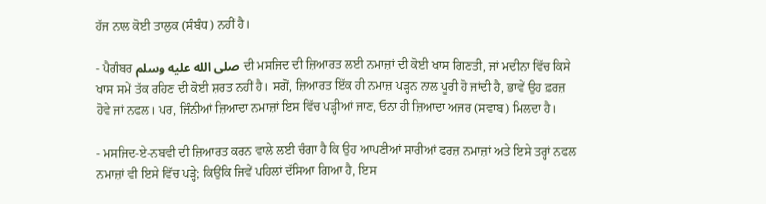ਹੱਜ ਨਾਲ ਕੋਈ ਤਾਲੁਕ (ਸੰਬੰਧ) ਨਹੀਂ ਹੈ।

- ਪੈਗੰਬਰ صلى الله عليه وسلم ਦੀ ਮਸਜਿਦ ਦੀ ਜ਼ਿਆਰਤ ਲਈ ਨਮਾਜ਼ਾਂ ਦੀ ਕੋਈ ਖਾਸ ਗਿਣਤੀ, ਜਾਂ ਮਦੀਨਾ ਵਿੱਚ ਕਿਸੇ ਖਾਸ ਸਮੇਂ ਤੱਕ ਰਹਿਣ ਦੀ ਕੋਈ ਸ਼ਰਤ ਨਹੀਂ ਹੈ। ਸਗੋਂ, ਜ਼ਿਆਰਤ ਇੱਕ ਹੀ ਨਮਾਜ਼ ਪੜ੍ਹਨ ਨਾਲ ਪੂਰੀ ਹੋ ਜਾਂਦੀ ਹੈ, ਭਾਵੇਂ ਉਹ ਫ਼ਰਜ਼ ਹੋਵੇ ਜਾਂ ਨਫਲ। ਪਰ, ਜਿੰਨੀਆਂ ਜ਼ਿਆਦਾ ਨਮਾਜ਼ਾਂ ਇਸ ਵਿੱਚ ਪੜ੍ਹੀਆਂ ਜਾਣ, ਓਨਾ ਹੀ ਜ਼ਿਆਦਾ ਅਜਰ (ਸਵਾਬ) ਮਿਲਦਾ ਹੈ।

- ਮਸਜਿਦ-ਏ-ਨਬਵੀ ਦੀ ਜ਼ਿਆਰਤ ਕਰਨ ਵਾਲੇ ਲਈ ਚੰਗਾ ਹੈ ਕਿ ਉਹ ਆਪਣੀਆਂ ਸਾਰੀਆਂ ਫਰਜ਼ ਨਮਾਜ਼ਾਂ ਅਤੇ ਇਸੇ ਤਰ੍ਹਾਂ ਨਫਲ ਨਮਾਜ਼ਾਂ ਵੀ ਇਸੇ ਵਿੱਚ ਪੜ੍ਹੇ; ਕਿਉਂਕਿ ਜਿਵੇਂ ਪਹਿਲਾਂ ਦੱਸਿਆ ਗਿਆ ਹੈ, ਇਸ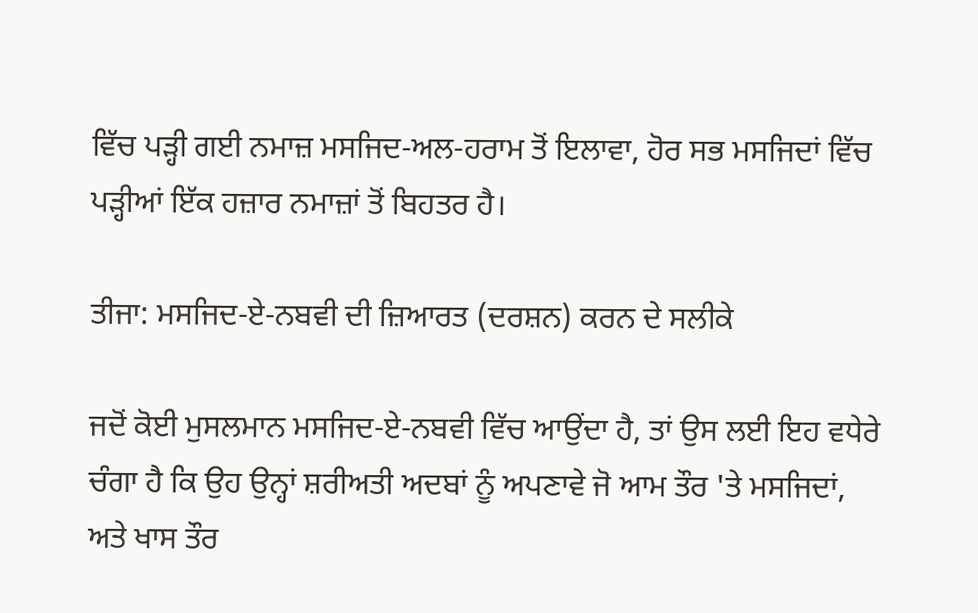ਵਿੱਚ ਪੜ੍ਹੀ ਗਈ ਨਮਾਜ਼ ਮਸਜਿਦ-ਅਲ-ਹਰਾਮ ਤੋਂ ਇਲਾਵਾ, ਹੋਰ ਸਭ ਮਸਜਿਦਾਂ ਵਿੱਚ ਪੜ੍ਹੀਆਂ ਇੱਕ ਹਜ਼ਾਰ ਨਮਾਜ਼ਾਂ ਤੋਂ ਬਿਹਤਰ ਹੈ।

ਤੀਜਾ: ਮਸਜਿਦ-ਏ-ਨਬਵੀ ਦੀ ਜ਼ਿਆਰਤ (ਦਰਸ਼ਨ) ਕਰਨ ਦੇ ਸਲੀਕੇ

ਜਦੋਂ ਕੋਈ ਮੁਸਲਮਾਨ ਮਸਜਿਦ-ਏ-ਨਬਵੀ ਵਿੱਚ ਆਉਂਦਾ ਹੈ, ਤਾਂ ਉਸ ਲਈ ਇਹ ਵਧੇਰੇ ਚੰਗਾ ਹੈ ਕਿ ਉਹ ਉਨ੍ਹਾਂ ਸ਼ਰੀਅਤੀ ਅਦਬਾਂ ਨੂੰ ਅਪਣਾਵੇ ਜੋ ਆਮ ਤੌਰ 'ਤੇ ਮਸਜਿਦਾਂ, ਅਤੇ ਖਾਸ ਤੌਰ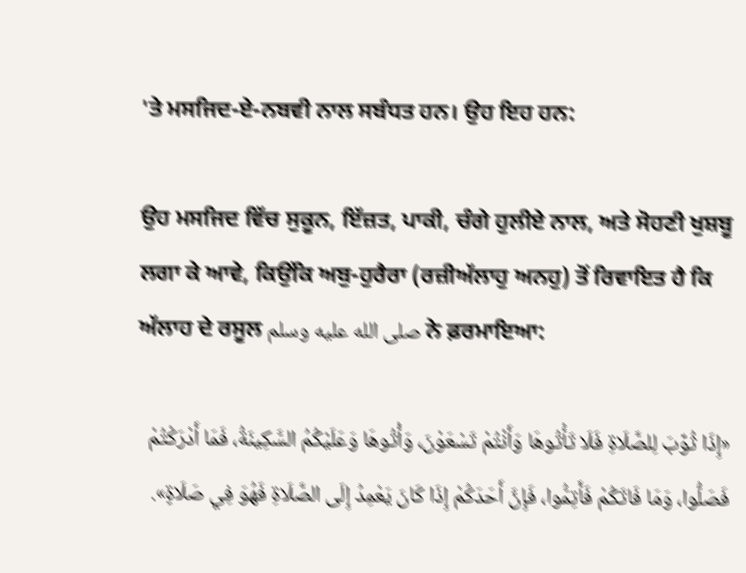'ਤੇ ਮਸਜਿਦ-ਏ-ਨਬਵੀ ਨਾਲ ਸਬੰਧਤ ਹਨ। ਉਹ ਇਹ ਹਨ:

ਉਹ ਮਸਜਿਦ ਵਿੱਚ ਸੁਕੂਨ, ਇੱਜ਼ਤ, ਪਾਕੀ, ਚੰਗੇ ਹੁਲੀਏ ਨਾਲ, ਅਤੇ ਸੋਹਣੀ ਖੁਸ਼ਬੂ ਲਗਾ ਕੇ ਆਵੇ, ਕਿਉਂਕਿ ਅਬੁ-ਹੁਰੈਰਾ (ਰਜ਼ੀਅੱਲਾਹੁ ਅਨਹੁ) ਤੋਂ ਰਿਵਾਇਤ ਹੈ ਕਿ ਅੱਲਾਹ ਦੇ ਰਸੂਲ صلى الله عليه وسلم ਨੇ ਫ਼ਰਮਾਇਆ:

«إِذَا ثُوِّبَ لِلصَّلَاةِ فَلَا تَأْتُوهَا وَأَنْتُمْ تَسْعَوْنَ، وَأْتُوهَا وَعَلَيْكُمُ السَّكِينَةُ، فَمَا أَدْرَكْتُمْ فَصَلُّوا، وَمَا فَاتَكُمْ فَأَتِمُّوا، فَإِنَّ أَحَدَكُمْ إِذَا كَانَ يَعْمِدُ إِلَى الصَّلَاةِ فَهُوَ فِي صَلَاةٍ».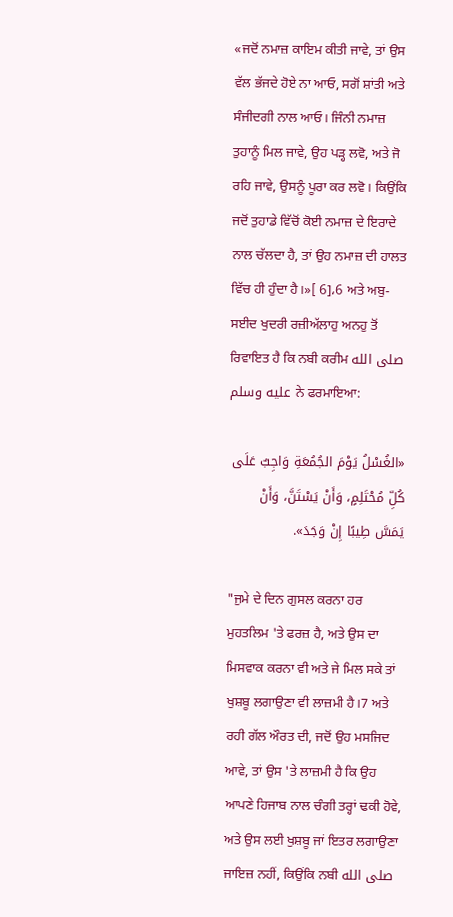«ਜਦੋਂ ਨਮਾਜ਼ ਕਾਇਮ ਕੀਤੀ ਜਾਵੇ, ਤਾਂ ਉਸ ਵੱਲ ਭੱਜਦੇ ਹੋਏ ਨਾ ਆਓ, ਸਗੋਂ ਸ਼ਾਂਤੀ ਅਤੇ ਸੰਜੀਦਗੀ ਨਾਲ ਆਓ। ਜਿੰਨੀ ਨਮਾਜ਼ ਤੁਹਾਨੂੰ ਮਿਲ ਜਾਵੇ, ਉਹ ਪੜ੍ਹ ਲਵੋ, ਅਤੇ ਜੋ ਰਹਿ ਜਾਵੇ, ਉਸਨੂੰ ਪੂਰਾ ਕਰ ਲਵੋ। ਕਿਉਂਕਿ ਜਦੋਂ ਤੁਹਾਡੇ ਵਿੱਚੋਂ ਕੋਈ ਨਮਾਜ਼ ਦੇ ਇਰਾਦੇ ਨਾਲ ਚੱਲਦਾ ਹੈ, ਤਾਂ ਉਹ ਨਮਾਜ਼ ਦੀ ਹਾਲਤ ਵਿੱਚ ਹੀ ਹੁੰਦਾ ਹੈ।»[ 6]،6 ਅਤੇ ਅਬੁ-ਸਈਦ ਖੁਦਰੀ ਰਜ਼ੀਅੱਲਾਹੁ ਅਨਹੁ ਤੋਂ ਰਿਵਾਇਤ ਹੈ ਕਿ ਨਬੀ ਕਰੀਮ صلى الله عليه وسلم ਨੇ ਫਰਮਾਇਆ:

«الغُسْلُ يَوْمَ الجُمُعَةِ وَاجِبٌ عَلَى كُلِّ مُحْتَلِمٍ، وَأَنْ يَسْتَنَّ، وَأَنْ يَمَسَّ طِيبًا إِنْ وَجَدَ».

"ਜੁਮੇ ਦੇ ਦਿਨ ਗੁਸਲ ਕਰਨਾ ਹਰ ਮੁਹਤਲਿਮ 'ਤੇ ਫਰਜ਼ ਹੈ, ਅਤੇ ਉਸ ਦਾ ਮਿਸਵਾਕ ਕਰਨਾ ਵੀ ਅਤੇ ਜੇ ਮਿਲ ਸਕੇ ਤਾਂ ਖੁਸ਼ਬੂ ਲਗਾਉਣਾ ਵੀ ਲਾਜ਼ਮੀ ਹੈ।7 ਅਤੇ ਰਹੀ ਗੱਲ ਔਰਤ ਦੀ, ਜਦੋਂ ਉਹ ਮਸਜਿਦ ਆਵੇ, ਤਾਂ ਉਸ 'ਤੇ ਲਾਜ਼ਮੀ ਹੈ ਕਿ ਉਹ ਆਪਣੇ ਹਿਜਾਬ ਨਾਲ ਚੰਗੀ ਤਰ੍ਹਾਂ ਢਕੀ ਹੋਵੇ, ਅਤੇ ਉਸ ਲਈ ਖੁਸ਼ਬੂ ਜਾਂ ਇਤਰ ਲਗਾਉਣਾ ਜਾਇਜ਼ ਨਹੀਂ, ਕਿਉਂਕਿ ਨਬੀ صلى الله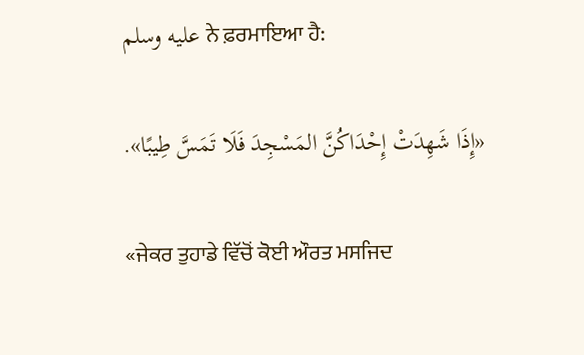عليه وسلم ਨੇ ਫ਼ਰਮਾਇਆ ਹੈ:

«إِذَا شَهِدَتْ إِحْدَاكُنَّ المَسْجِدَ فَلَا تَمَسَّ طِيبًا».

«ਜੇਕਰ ਤੁਹਾਡੇ ਵਿੱਚੋਂ ਕੋਈ ਔਰਤ ਮਸਜਿਦ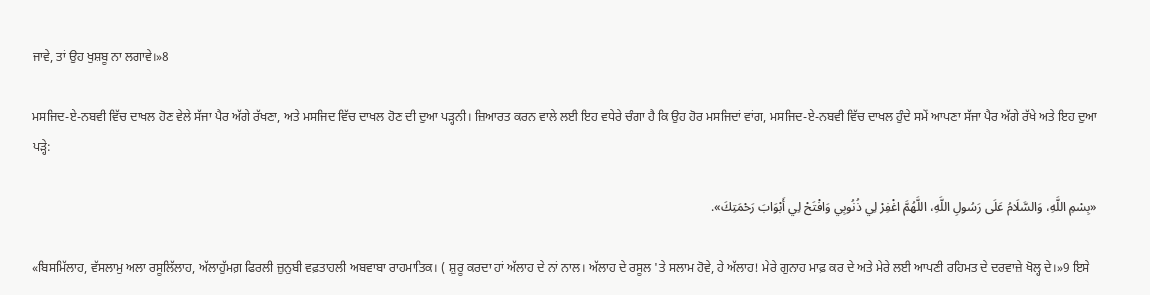ਜਾਵੇ, ਤਾਂ ਉਹ ਖੁਸ਼ਬੂ ਨਾ ਲਗਾਵੇ।»8

ਮਸਜਿਦ-ਏ-ਨਬਵੀ ਵਿੱਚ ਦਾਖਲ ਹੋਣ ਵੇਲੇ ਸੱਜਾ ਪੈਰ ਅੱਗੇ ਰੱਖਣਾ, ਅਤੇ ਮਸਜਿਦ ਵਿੱਚ ਦਾਖਲ ਹੋਣ ਦੀ ਦੁਆ ਪੜ੍ਹਨੀ। ਜ਼ਿਆਰਤ ਕਰਨ ਵਾਲੇ ਲਈ ਇਹ ਵਧੇਰੇ ਚੰਗਾ ਹੈ ਕਿ ਉਹ ਹੋਰ ਮਸਜਿਦਾਂ ਵਾਂਗ, ਮਸਜਿਦ-ਏ-ਨਬਵੀ ਵਿੱਚ ਦਾਖਲ ਹੁੰਦੇ ਸਮੇਂ ਆਪਣਾ ਸੱਜਾ ਪੈਰ ਅੱਗੇ ਰੱਖੇ ਅਤੇ ਇਹ ਦੁਆ ਪੜ੍ਹੇ:

«بِسْمِ اللَّهِ، وَالسَّلَامُ عَلَى رَسُولِ اللَّهِ، اللَّهُمَّ اغْفِرْ لِي ذُنُوبِي وَافْتَحْ لِي أَبْوَابَ رَحْمَتِكَ».

«ਬਿਸਮਿੱਲਾਹ, ਵੱਸਲਾਮੁ ਅਲਾ ਰਸੂਲਿੱਲਾਹ, ਅੱਲਾਹੁੱਮਗ਼ ਫਿਰਲੀ ਜ਼ੁਨੁਬੀ ਵਫ਼ਤਾਹਲੀ ਅਬਵਾਬਾ ਰਾਹਮਾਤਿਕ। ( ਸ਼ੁਰੂ ਕਰਦਾ ਹਾਂ ਅੱਲਾਹ ਦੇ ਨਾਂ ਨਾਲ। ਅੱਲਾਹ ਦੇ ਰਸੂਲ 'ਤੇ ਸਲਾਮ ਹੋਵੇ, ਹੇ ਅੱਲਾਹ! ਮੇਰੇ ਗੁਨਾਹ ਮਾਫ਼ ਕਰ ਦੇ ਅਤੇ ਮੇਰੇ ਲਈ ਆਪਣੀ ਰਹਿਮਤ ਦੇ ਦਰਵਾਜ਼ੇ ਖੋਲ੍ਹ ਦੇ।»9 ਇਸੇ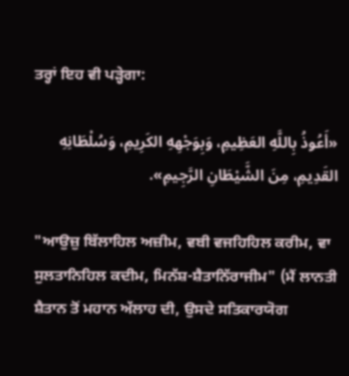ਤਰ੍ਹਾਂ ਇਹ ਵੀ ਪੜ੍ਹੇਗਾ:

«أَعُوذُ بِاللَّهِ العَظِيمِ، وَبِوَجْهِهِ الكَرِيمِ، وَسُلْطَانِهِ القَدِيمِ، مِنَ الشَّيْطَانِ الرَّجِيمِ».

"ਆਉਜ਼ੁ ਬਿੱਲਾਹਿਲ ਅਜ਼ੀਮ, ਵਬੀ ਵਜਹਿਹਿਲ ਕਰੀਮ, ਵਾ ਸੁਲਤਾਨਿਹਿਲ ਕਦੀਮ, ਮਿਨੱਸ਼-ਸ਼ੈਤਾਨਿੱਰਾਜੀਮ" (ਮੈਂ ਲਾਨਤੀ ਸ਼ੈਤਾਨ ਤੋਂ ਮਹਾਨ ਅੱਲਾਹ ਦੀ, ਉਸਦੇ ਸਤਿਕਾਰਯੋਗ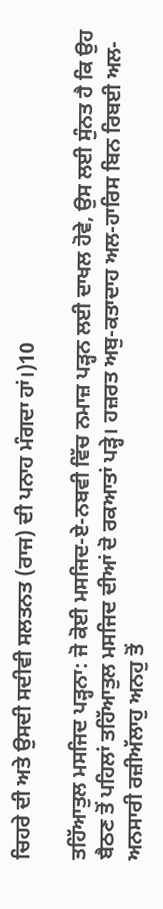ਚਿਹਰੇ ਦੀ ਅਤੇ ਉਸਦੀ ਸਦੀਵੀ ਸਲਤਨਤ (ਰਾਜ) ਦੀ ਪਨਾਹ ਮੰਗਦਾ ਹਾਂ।)10

ਤਹਿੱਆਤੁਲ ਮਸਜਿਦ ਪੜ੍ਹਨਾ: ਜੋ ਕੋਈ ਮਸਜਿਦ-ਏ-ਨਬਵੀ ਵਿੱਚ ਨਮਾਜ਼ ਪੜ੍ਹਨ ਲਈ ਦਾਖਲ ਹੋਵੇ, ਉਸ ਲਈ ਸੁੰਨਤ ਹੈ ਕਿ ਉਹ ਬੈਠਣ ਤੋਂ ਪਹਿਲਾਂ ਤਹਿੱਆਤੁਲ ਮਸਜਿਦ ਦੀਆਂ ਦੋ ਰਕਆਤਾਂ ਪੜ੍ਹੇ। ਹਜ਼ਰਤ ਅਬੁ-ਕਤਾਦਾਹ ਅਲ-ਹਾਰਿਸ ਬਿਨ ਰਿਬਈ ਅਲ-ਅਨਸਾਰੀ ਰਜ਼ੀਅੱਲਾਹੁ ਅਨਹੁ ਤੋਂ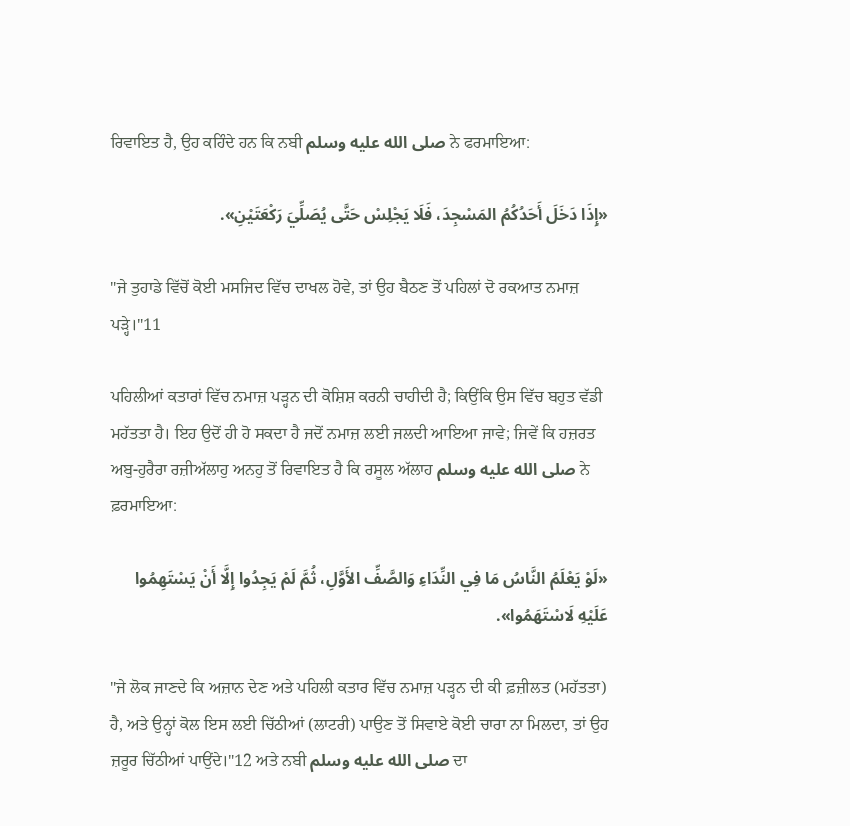ਰਿਵਾਇਤ ਹੈ, ਉਹ ਕਹਿੰਦੇ ਹਨ ਕਿ ਨਬੀ صلى الله عليه وسلم ਨੇ ਫਰਮਾਇਆ:

«إِذَا دَخَلَ أَحَدُكُمُ المَسْجِدَ، فَلَا يَجْلِسْ حَتَّى يُصَلِّيَ رَكْعَتَيْنِ».

"ਜੇ ਤੁਹਾਡੇ ਵਿੱਚੋਂ ਕੋਈ ਮਸਜਿਦ ਵਿੱਚ ਦਾਖਲ ਹੋਵੇ, ਤਾਂ ਉਹ ਬੈਠਣ ਤੋਂ ਪਹਿਲਾਂ ਦੋ ਰਕਆਤ ਨਮਾਜ਼ ਪੜ੍ਹੇ।"11

ਪਹਿਲੀਆਂ ਕਤਾਰਾਂ ਵਿੱਚ ਨਮਾਜ਼ ਪੜ੍ਹਨ ਦੀ ਕੋਸ਼ਿਸ਼ ਕਰਨੀ ਚਾਹੀਦੀ ਹੈ; ਕਿਉਂਕਿ ਉਸ ਵਿੱਚ ਬਹੁਤ ਵੱਡੀ ਮਹੱਤਤਾ ਹੈ। ਇਹ ਉਦੋਂ ਹੀ ਹੋ ਸਕਦਾ ਹੈ ਜਦੋਂ ਨਮਾਜ਼ ਲਈ ਜਲਦੀ ਆਇਆ ਜਾਵੇ; ਜਿਵੇਂ ਕਿ ਹਜ਼ਰਤ ਅਬੁ-ਹੁਰੈਰਾ ਰਜ਼ੀਅੱਲਾਹੁ ਅਨਹੁ ਤੋਂ ਰਿਵਾਇਤ ਹੈ ਕਿ ਰਸੂਲ ਅੱਲਾਹ صلى الله عليه وسلم ਨੇ ਫ਼ਰਮਾਇਆ:

«لَوْ يَعْلَمُ النَّاسُ مَا فِي النِّدَاءِ وَالصَّفِّ الأَوَّلِ، ثُمَّ لَمْ يَجِدُوا إِلَّا أَنْ يَسْتَهِمُوا عَلَيْهِ لَاسْتَهَمُوا».

"ਜੇ ਲੋਕ ਜਾਣਦੇ ਕਿ ਅਜ਼ਾਨ ਦੇਣ ਅਤੇ ਪਹਿਲੀ ਕਤਾਰ ਵਿੱਚ ਨਮਾਜ਼ ਪੜ੍ਹਨ ਦੀ ਕੀ ਫ਼ਜ਼ੀਲਤ (ਮਹੱਤਤਾ) ਹੈ, ਅਤੇ ਉਨ੍ਹਾਂ ਕੋਲ ਇਸ ਲਈ ਚਿੱਠੀਆਂ (ਲਾਟਰੀ) ਪਾਉਣ ਤੋਂ ਸਿਵਾਏ ਕੋਈ ਚਾਰਾ ਨਾ ਮਿਲਦਾ, ਤਾਂ ਉਹ ਜ਼ਰੂਰ ਚਿੱਠੀਆਂ ਪਾਉਂਦੇ।"12 ਅਤੇ ਨਬੀ صلى الله عليه وسلم ਦਾ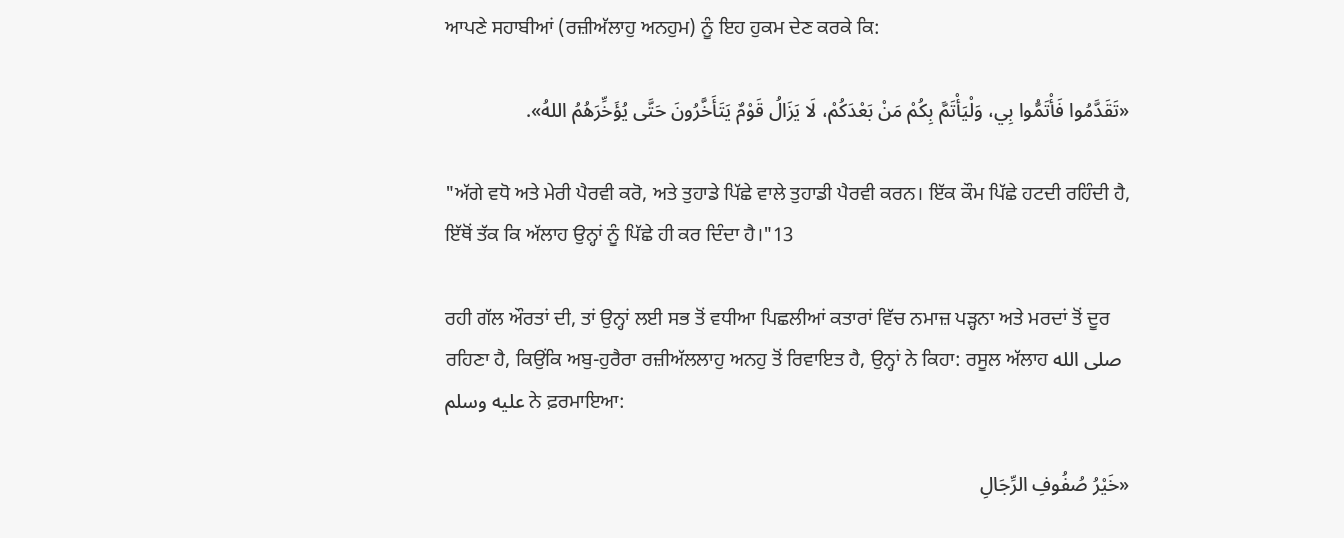ਆਪਣੇ ਸਹਾਬੀਆਂ (ਰਜ਼ੀਅੱਲਾਹੁ ਅਨਹੁਮ) ਨੂੰ ਇਹ ਹੁਕਮ ਦੇਣ ਕਰਕੇ ਕਿ:

«تَقَدَّمُوا فَأْتَمُّوا بِي، وَلْيَأْتَمَّ بِكُمْ مَنْ بَعْدَكُمْ، لَا يَزَالُ قَوْمٌ يَتَأَخَّرُونَ حَتَّى يُؤَخِّرَهُمُ اللهُ».

"ਅੱਗੇ ਵਧੋ ਅਤੇ ਮੇਰੀ ਪੈਰਵੀ ਕਰੋ, ਅਤੇ ਤੁਹਾਡੇ ਪਿੱਛੇ ਵਾਲੇ ਤੁਹਾਡੀ ਪੈਰਵੀ ਕਰਨ। ਇੱਕ ਕੌਮ ਪਿੱਛੇ ਹਟਦੀ ਰਹਿੰਦੀ ਹੈ, ਇੱਥੋਂ ਤੱਕ ਕਿ ਅੱਲਾਹ ਉਨ੍ਹਾਂ ਨੂੰ ਪਿੱਛੇ ਹੀ ਕਰ ਦਿੰਦਾ ਹੈ।"13

ਰਹੀ ਗੱਲ ਔਰਤਾਂ ਦੀ, ਤਾਂ ਉਨ੍ਹਾਂ ਲਈ ਸਭ ਤੋਂ ਵਧੀਆ ਪਿਛਲੀਆਂ ਕਤਾਰਾਂ ਵਿੱਚ ਨਮਾਜ਼ ਪੜ੍ਹਨਾ ਅਤੇ ਮਰਦਾਂ ਤੋਂ ਦੂਰ ਰਹਿਣਾ ਹੈ, ਕਿਉਂਕਿ ਅਬੁ-ਹੁਰੈਰਾ ਰਜ਼ੀਅੱਲਲਾਹੁ ਅਨਹੁ ਤੋਂ ਰਿਵਾਇਤ ਹੈ, ਉਨ੍ਹਾਂ ਨੇ ਕਿਹਾ: ਰਸੂਲ ਅੱਲਾਹ صلى الله عليه وسلم ਨੇ ਫ਼ਰਮਾਇਆ:

«خَيْرُ صُفُوفِ الرِّجَالِ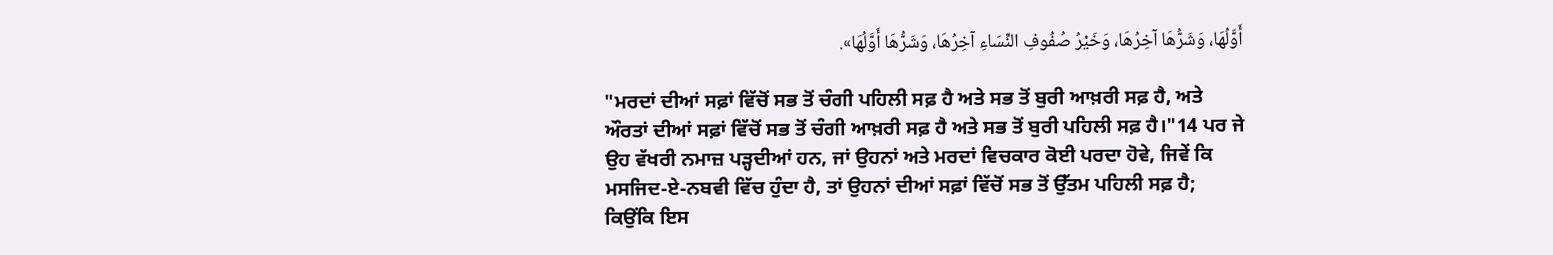أَوَّلُهَا، وَشَرُّهَا آخِرُهَا، وَخَيْرُ صُفُوفِ النِّسَاءِ آخِرُهَا، وَشَرُّهَا أَوَّلُهَا».

"ਮਰਦਾਂ ਦੀਆਂ ਸਫ਼ਾਂ ਵਿੱਚੋਂ ਸਭ ਤੋਂ ਚੰਗੀ ਪਹਿਲੀ ਸਫ਼ ਹੈ ਅਤੇ ਸਭ ਤੋਂ ਬੁਰੀ ਆਖ਼ਰੀ ਸਫ਼ ਹੈ, ਅਤੇ ਔਰਤਾਂ ਦੀਆਂ ਸਫ਼ਾਂ ਵਿੱਚੋਂ ਸਭ ਤੋਂ ਚੰਗੀ ਆਖ਼ਰੀ ਸਫ਼ ਹੈ ਅਤੇ ਸਭ ਤੋਂ ਬੁਰੀ ਪਹਿਲੀ ਸਫ਼ ਹੈ।"14 ਪਰ ਜੇ ਉਹ ਵੱਖਰੀ ਨਮਾਜ਼ ਪੜ੍ਹਦੀਆਂ ਹਨ, ਜਾਂ ਉਹਨਾਂ ਅਤੇ ਮਰਦਾਂ ਵਿਚਕਾਰ ਕੋਈ ਪਰਦਾ ਹੋਵੇ, ਜਿਵੇਂ ਕਿ ਮਸਜਿਦ-ਏ-ਨਬਵੀ ਵਿੱਚ ਹੁੰਦਾ ਹੈ, ਤਾਂ ਉਹਨਾਂ ਦੀਆਂ ਸਫ਼ਾਂ ਵਿੱਚੋਂ ਸਭ ਤੋਂ ਉੱਤਮ ਪਹਿਲੀ ਸਫ਼ ਹੈ; ਕਿਉਂਕਿ ਇਸ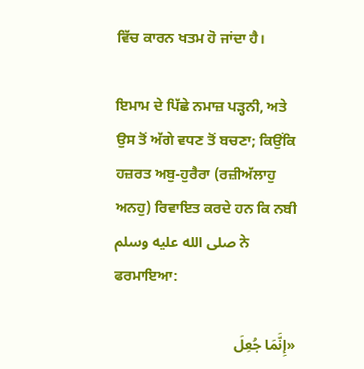ਵਿੱਚ ਕਾਰਨ ਖਤਮ ਹੋ ਜਾਂਦਾ ਹੈ।

ਇਮਾਮ ਦੇ ਪਿੱਛੇ ਨਮਾਜ਼ ਪੜ੍ਹਨੀ, ਅਤੇ ਉਸ ਤੋਂ ਅੱਗੇ ਵਧਣ ਤੋਂ ਬਚਣਾ; ਕਿਉਂਕਿ ਹਜ਼ਰਤ ਅਬੁ-ਹੁਰੈਰਾ (ਰਜ਼ੀਅੱਲਾਹੁ ਅਨਹੁ) ਰਿਵਾਇਤ ਕਰਦੇ ਹਨ ਕਿ ਨਬੀ صلى الله عليه وسلم ਨੇ ਫਰਮਾਇਆ:

«إِنَّمَا جُعِلَ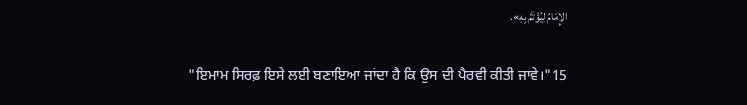الإِمَامُ لِيُؤْتَمَّ بِهِ».

"ਇਮਾਮ ਸਿਰਫ਼ ਇਸੇ ਲਈ ਬਣਾਇਆ ਜਾਂਦਾ ਹੈ ਕਿ ਉਸ ਦੀ ਪੈਰਵੀ ਕੀਤੀ ਜਾਵੇ।"15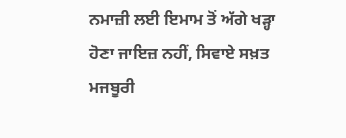ਨਮਾਜ਼ੀ ਲਈ ਇਮਾਮ ਤੋਂ ਅੱਗੇ ਖੜ੍ਹਾ ਹੋਣਾ ਜਾਇਜ਼ ਨਹੀਂ, ਸਿਵਾਏ ਸਖ਼ਤ ਮਜਬੂਰੀ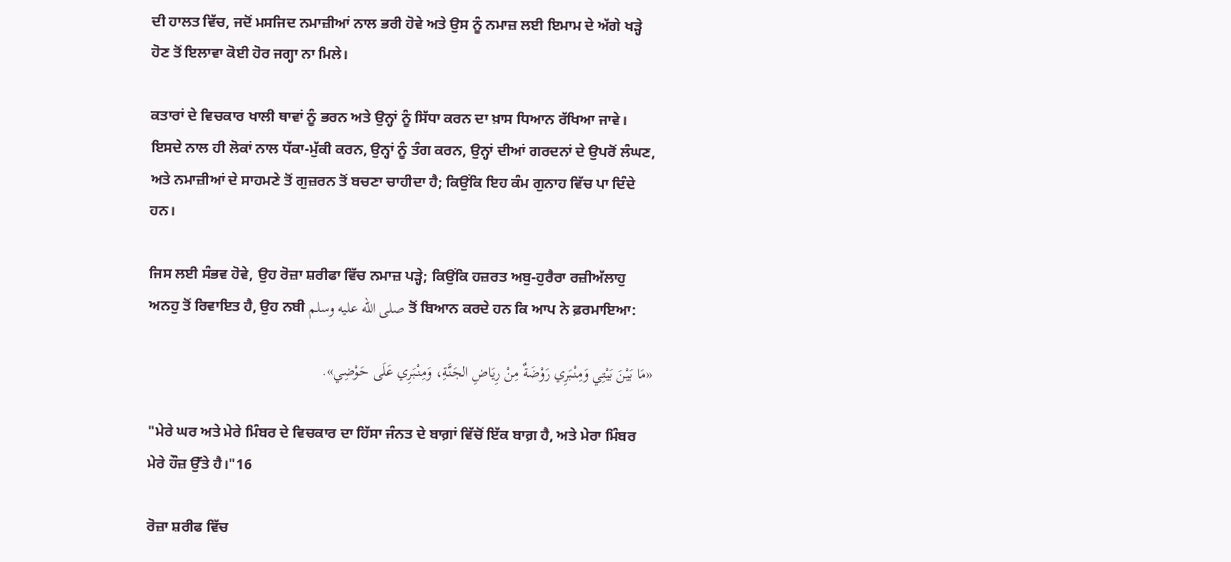ਦੀ ਹਾਲਤ ਵਿੱਚ, ਜਦੋਂ ਮਸਜਿਦ ਨਮਾਜ਼ੀਆਂ ਨਾਲ ਭਰੀ ਹੋਵੇ ਅਤੇ ਉਸ ਨੂੰ ਨਮਾਜ਼ ਲਈ ਇਮਾਮ ਦੇ ਅੱਗੇ ਖੜ੍ਹੇ ਹੋਣ ਤੋਂ ਇਲਾਵਾ ਕੋਈ ਹੋਰ ਜਗ੍ਹਾ ਨਾ ਮਿਲੇ।

ਕਤਾਰਾਂ ਦੇ ਵਿਚਕਾਰ ਖਾਲੀ ਥਾਵਾਂ ਨੂੰ ਭਰਨ ਅਤੇ ਉਨ੍ਹਾਂ ਨੂੰ ਸਿੱਧਾ ਕਰਨ ਦਾ ਖ਼ਾਸ ਧਿਆਨ ਰੱਖਿਆ ਜਾਵੇ। ਇਸਦੇ ਨਾਲ ਹੀ ਲੋਕਾਂ ਨਾਲ ਧੱਕਾ-ਮੁੱਕੀ ਕਰਨ, ਉਨ੍ਹਾਂ ਨੂੰ ਤੰਗ ਕਰਨ, ਉਨ੍ਹਾਂ ਦੀਆਂ ਗਰਦਨਾਂ ਦੇ ਉਪਰੋਂ ਲੰਘਣ, ਅਤੇ ਨਮਾਜ਼ੀਆਂ ਦੇ ਸਾਹਮਣੇ ਤੋਂ ਗੁਜ਼ਰਨ ਤੋਂ ਬਚਣਾ ਚਾਹੀਦਾ ਹੈ; ਕਿਉਂਕਿ ਇਹ ਕੰਮ ਗੁਨਾਹ ਵਿੱਚ ਪਾ ਦਿੰਦੇ ਹਨ।

ਜਿਸ ਲਈ ਸੰਭਵ ਹੋਵੇ, ਉਹ ਰੋਜ਼ਾ ਸ਼ਰੀਫਾ ਵਿੱਚ ਨਮਾਜ਼ ਪੜ੍ਹੇ; ਕਿਉਂਕਿ ਹਜ਼ਰਤ ਅਬੁ-ਹੁਰੈਰਾ ਰਜ਼ੀਅੱਲਾਹੁ ਅਨਹੁ ਤੋਂ ਰਿਵਾਇਤ ਹੈ, ਉਹ ਨਬੀ صلى الله عليه وسلم ਤੋਂ ਬਿਆਨ ਕਰਦੇ ਹਨ ਕਿ ਆਪ ਨੇ ਫ਼ਰਮਾਇਆ:

«مَا بَيْنَ بَيْتِي وَمِنْبَرِي رَوْضَةٌ مِنْ رِيَاضِ الجَنَّةِ، وَمِنْبَرِي عَلَى حَوْضِي».

"ਮੇਰੇ ਘਰ ਅਤੇ ਮੇਰੇ ਮਿੰਬਰ ਦੇ ਵਿਚਕਾਰ ਦਾ ਹਿੱਸਾ ਜੰਨਤ ਦੇ ਬਾਗ਼ਾਂ ਵਿੱਚੋਂ ਇੱਕ ਬਾਗ਼ ਹੈ, ਅਤੇ ਮੇਰਾ ਮਿੰਬਰ ਮੇਰੇ ਹੌਜ਼ ਉੱਤੇ ਹੈ।"16

ਰੋਜ਼ਾ ਸ਼ਰੀਫ ਵਿੱਚ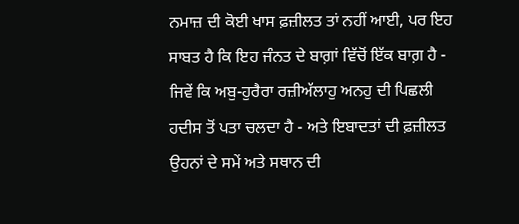ਨਮਾਜ਼ ਦੀ ਕੋਈ ਖਾਸ ਫ਼ਜ਼ੀਲਤ ਤਾਂ ਨਹੀਂ ਆਈ, ਪਰ ਇਹ ਸਾਬਤ ਹੈ ਕਿ ਇਹ ਜੰਨਤ ਦੇ ਬਾਗ਼ਾਂ ਵਿੱਚੋਂ ਇੱਕ ਬਾਗ਼ ਹੈ - ਜਿਵੇਂ ਕਿ ਅਬੁ-ਹੁਰੈਰਾ ਰਜ਼ੀਅੱਲਾਹੁ ਅਨਹੁ ਦੀ ਪਿਛਲੀ ਹਦੀਸ ਤੋਂ ਪਤਾ ਚਲਦਾ ਹੈ - ਅਤੇ ਇਬਾਦਤਾਂ ਦੀ ਫ਼ਜ਼ੀਲਤ ਉਹਨਾਂ ਦੇ ਸਮੇਂ ਅਤੇ ਸਥਾਨ ਦੀ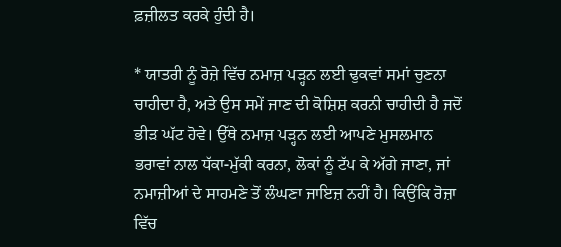ਫ਼ਜ਼ੀਲਤ ਕਰਕੇ ਹੁੰਦੀ ਹੈ।

* ਯਾਤਰੀ ਨੂੰ ਰੋਜ਼ੇ ਵਿੱਚ ਨਮਾਜ਼ ਪੜ੍ਹਨ ਲਈ ਢੁਕਵਾਂ ਸਮਾਂ ਚੁਣਨਾ ਚਾਹੀਦਾ ਹੈ, ਅਤੇ ਉਸ ਸਮੇਂ ਜਾਣ ਦੀ ਕੋਸ਼ਿਸ਼ ਕਰਨੀ ਚਾਹੀਦੀ ਹੈ ਜਦੋਂ ਭੀੜ ਘੱਟ ਹੋਵੇ। ਉੱਥੇ ਨਮਾਜ਼ ਪੜ੍ਹਨ ਲਈ ਆਪਣੇ ਮੁਸਲਮਾਨ ਭਰਾਵਾਂ ਨਾਲ ਧੱਕਾ-ਮੁੱਕੀ ਕਰਨਾ, ਲੋਕਾਂ ਨੂੰ ਟੱਪ ਕੇ ਅੱਗੇ ਜਾਣਾ, ਜਾਂ ਨਮਾਜ਼ੀਆਂ ਦੇ ਸਾਹਮਣੇ ਤੋਂ ਲੰਘਣਾ ਜਾਇਜ਼ ਨਹੀਂ ਹੈ। ਕਿਉਂਕਿ ਰੋਜ਼ਾ ਵਿੱਚ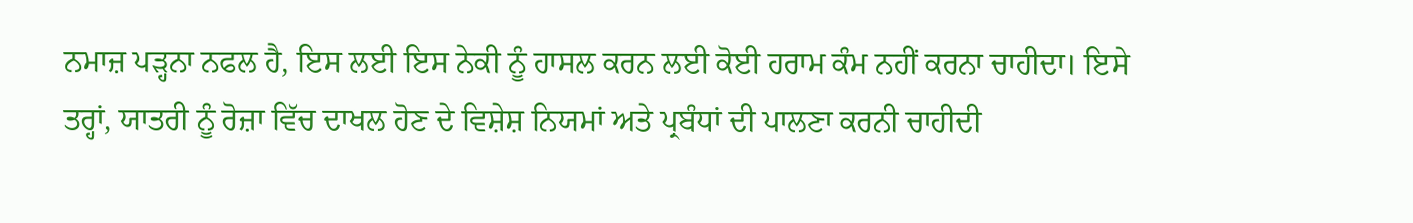ਨਮਾਜ਼ ਪੜ੍ਹਨਾ ਨਫਲ ਹੈ, ਇਸ ਲਈ ਇਸ ਨੇਕੀ ਨੂੰ ਹਾਸਲ ਕਰਨ ਲਈ ਕੋਈ ਹਰਾਮ ਕੰਮ ਨਹੀਂ ਕਰਨਾ ਚਾਹੀਦਾ। ਇਸੇ ਤਰ੍ਹਾਂ, ਯਾਤਰੀ ਨੂੰ ਰੋਜ਼ਾ ਵਿੱਚ ਦਾਖਲ ਹੋਣ ਦੇ ਵਿਸ਼ੇਸ਼ ਨਿਯਮਾਂ ਅਤੇ ਪ੍ਰਬੰਧਾਂ ਦੀ ਪਾਲਣਾ ਕਰਨੀ ਚਾਹੀਦੀ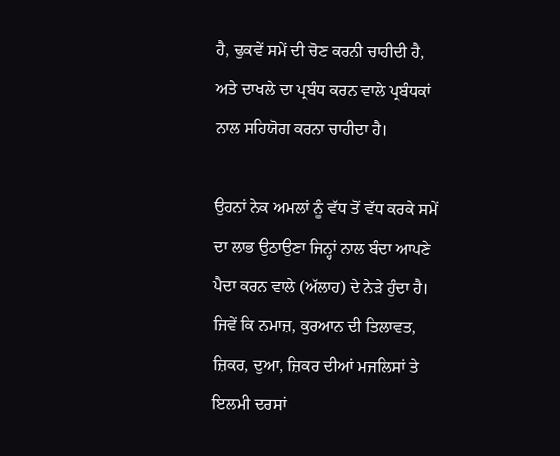ਹੈ, ਢੁਕਵੇਂ ਸਮੇਂ ਦੀ ਚੋਣ ਕਰਨੀ ਚਾਹੀਦੀ ਹੈ, ਅਤੇ ਦਾਖਲੇ ਦਾ ਪ੍ਰਬੰਧ ਕਰਨ ਵਾਲੇ ਪ੍ਰਬੰਧਕਾਂ ਨਾਲ ਸਹਿਯੋਗ ਕਰਨਾ ਚਾਹੀਦਾ ਹੈ।

ਉਹਨਾਂ ਨੇਕ ਅਮਲਾਂ ਨੂੰ ਵੱਧ ਤੋਂ ਵੱਧ ਕਰਕੇ ਸਮੇਂ ਦਾ ਲਾਭ ਉਠਾਉਣਾ ਜਿਨ੍ਹਾਂ ਨਾਲ ਬੰਦਾ ਆਪਣੇ ਪੈਦਾ ਕਰਨ ਵਾਲੇ (ਅੱਲਾਹ) ਦੇ ਨੇੜੇ ਹੁੰਦਾ ਹੈ। ਜਿਵੇਂ ਕਿ ਨਮਾਜ਼, ਕੁਰਆਨ ਦੀ ਤਿਲਾਵਤ, ਜ਼ਿਕਰ, ਦੁਆ, ਜ਼ਿਕਰ ਦੀਆਂ ਮਜਲਿਸਾਂ ਤੇ ਇਲਮੀ ਦਰਸਾਂ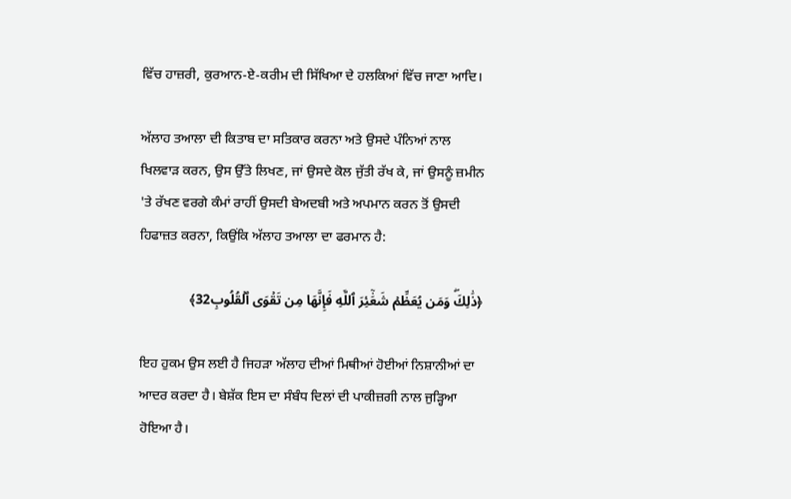ਵਿੱਚ ਹਾਜ਼ਰੀ, ਕੁਰਆਨ-ਏ-ਕਰੀਮ ਦੀ ਸਿੱਖਿਆ ਦੇ ਹਲਕਿਆਂ ਵਿੱਚ ਜਾਣਾ ਆਦਿ।

ਅੱਲਾਹ ਤਆਲਾ ਦੀ ਕਿਤਾਬ ਦਾ ਸਤਿਕਾਰ ਕਰਨਾ ਅਤੇ ਉਸਦੇ ਪੰਨਿਆਂ ਨਾਲ ਖਿਲਵਾੜ ਕਰਨ, ਉਸ ਉੱਤੇ ਲਿਖਣ, ਜਾਂ ਉਸਦੇ ਕੋਲ ਜੁੱਤੀ ਰੱਖ ਕੇ, ਜਾਂ ਉਸਨੂੰ ਜ਼ਮੀਨ 'ਤੇ ਰੱਖਣ ਵਰਗੇ ਕੰਮਾਂ ਰਾਹੀਂ ਉਸਦੀ ਬੇਅਦਬੀ ਅਤੇ ਅਪਮਾਨ ਕਰਨ ਤੋਂ ਉਸਦੀ ਹਿਫਾਜ਼ਤ ਕਰਨਾ, ਕਿਉਂਕਿ ਅੱਲਾਹ ਤਆਲਾ ਦਾ ਫਰਮਾਨ ਹੈ:

﴿ذَٰلِكَۖ وَمَن يُعَظِّمۡ شَعَٰٓئِرَ ٱللَّهِ فَإِنَّهَا مِن تَقۡوَى ٱلۡقُلُوبِ32﴾

ਇਹ ਹੁਕਮ ਉਸ ਲਈ ਹੈ ਜਿਹੜਾ ਅੱਲਾਹ ਦੀਆਂ ਮਿਥੀਆਂ ਹੋਈਆਂ ਨਿਸ਼ਾਨੀਆਂ ਦਾ ਆਦਰ ਕਰਦਾ ਹੈ। ਬੇਸ਼ੱਕ ਇਸ ਦਾ ਸੰਬੰਧ ਦਿਲਾਂ ਦੀ ਪਾਕੀਜ਼ਗੀ ਨਾਲ ਜੁੜ੍ਹਿਆ ਹੋਇਆ ਹੈ।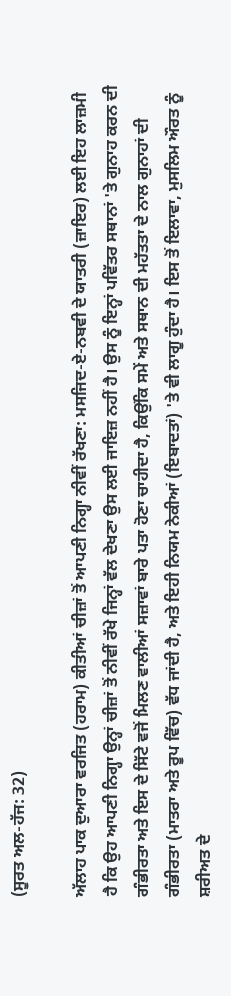(ਸੂਰਤ ਅਲ-ਹੱਜ: 32)

ਅੱਲਾਹ ਪਾਕ ਦੁਆਰਾ ਵਰਜਿਤ (ਹਰਾਮ) ਕੀਤੀਆਂ ਚੀਜ਼ਾਂ ਤੋਂ ਆਪਣੀ ਨਿਗ੍ਹਾ ਨੀਵੀਂ ਰੱਖਣਾ: ਮਸਜਿਦ-ਏ-ਨਬਵੀ ਦੇ ਯਾਤਰੀ (ਜ਼ਾਇਰ) ਲਈ ਇਹ ਲਾਜ਼ਮੀ ਹੈ ਕਿ ਉਹ ਆਪਣੀ ਨਿਗ੍ਹਾ ਉਨ੍ਹਾਂ ਚੀਜ਼ਾਂ ਤੋਂ ਨੀਵੀਂ ਰੱਖੇ ਜਿਨ੍ਹਾਂ ਵੱਲ ਦੇਖਣਾ ਉਸ ਲਈ ਜਾਇਜ਼ ਨਹੀਂ ਹੈ। ਉਸ ਨੂੰ ਇਨ੍ਹਾਂ ਪਵਿੱਤਰ ਸਥਾਨਾਂ 'ਤੇ ਗੁਨਾਹ ਕਰਨ ਦੀ ਗੰਭੀਰਤਾ ਅਤੇ ਇਸ ਦੇ ਸਿੱਟੇ ਵਜੋਂ ਮਿਲਣ ਵਾਲੀਆਂ ਸਜ਼ਾਵਾਂ ਬਾਰੇ ਪਤਾ ਹੋਣਾ ਚਾਹੀਦਾ ਹੈ, ਕਿਉਂਕਿ ਸਮੇਂ ਅਤੇ ਸਥਾਨ ਦੀ ਮਹੱਤਤਾ ਦੇ ਨਾਲ ਗੁਨਾਹਾਂ ਦੀ ਗੰਭੀਰਤਾ (ਮਾਤਰਾ ਅਤੇ ਰੂਪ ਵਿੱਚ) ਵੱਧ ਜਾਂਦੀ ਹੈ, ਅਤੇ ਇਹੀ ਨਿਯਮ ਨੇਕੀਆਂ (ਇਬਾਦਤਾਂ) 'ਤੇ ਵੀ ਲਾਗੂ ਹੁੰਦਾ ਹੈ। ਇਸ ਤੋਂ ਇਲਾਵਾ, ਮੁਸਲਿਮ ਔਰਤ ਨੂੰ ਸ਼ਰੀਅਤ ਦੇ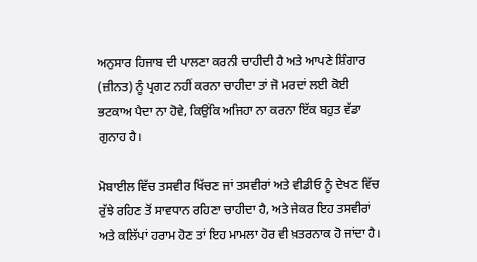ਅਨੁਸਾਰ ਹਿਜਾਬ ਦੀ ਪਾਲਣਾ ਕਰਨੀ ਚਾਹੀਦੀ ਹੈ ਅਤੇ ਆਪਣੇ ਸ਼ਿੰਗਾਰ (ਜ਼ੀਨਤ) ਨੂੰ ਪ੍ਰਗਟ ਨਹੀਂ ਕਰਨਾ ਚਾਹੀਦਾ ਤਾਂ ਜੋ ਮਰਦਾਂ ਲਈ ਕੋਈ ਭਟਕਾਅ ਪੈਦਾ ਨਾ ਹੋਵੇ, ਕਿਉਂਕਿ ਅਜਿਹਾ ਨਾ ਕਰਨਾ ਇੱਕ ਬਹੁਤ ਵੱਡਾ ਗੁਨਾਹ ਹੈ।

ਮੋਬਾਈਲ ਵਿੱਚ ਤਸਵੀਰ ਖਿੱਚਣ ਜਾਂ ਤਸਵੀਰਾਂ ਅਤੇ ਵੀਡੀਓ ਨੂੰ ਦੇਖਣ ਵਿੱਚ ਰੁੱਝੇ ਰਹਿਣ ਤੋਂ ਸਾਵਧਾਨ ਰਹਿਣਾ ਚਾਹੀਦਾ ਹੈ, ਅਤੇ ਜੇਕਰ ਇਹ ਤਸਵੀਰਾਂ ਅਤੇ ਕਲਿੱਪਾਂ ਹਰਾਮ ਹੋਣ ਤਾਂ ਇਹ ਮਾਮਲਾ ਹੋਰ ਵੀ ਖ਼ਤਰਨਾਕ ਹੋ ਜਾਂਦਾ ਹੈ।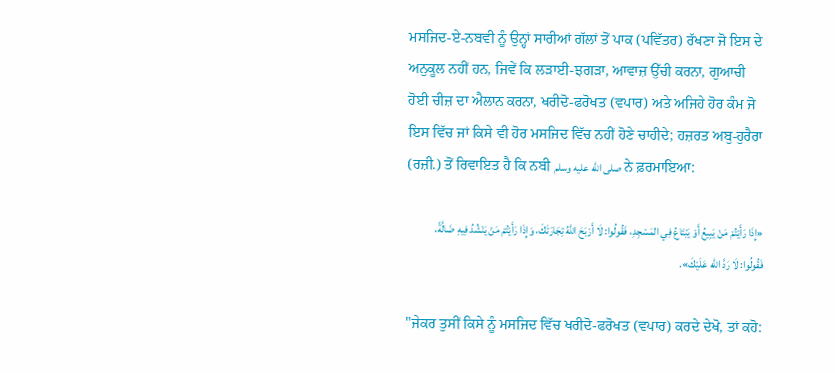ਮਸਜਿਦ-ਏ-ਨਬਵੀ ਨੂੰ ਉਨ੍ਹਾਂ ਸਾਰੀਆਂ ਗੱਲਾਂ ਤੋਂ ਪਾਕ (ਪਵਿੱਤਰ) ਰੱਖਣਾ ਜੋ ਇਸ ਦੇ ਅਨੁਕੂਲ ਨਹੀਂ ਹਨ, ਜਿਵੇਂ ਕਿ ਲੜਾਈ-ਝਗੜਾ, ਆਵਾਜ਼ ਉੱਚੀ ਕਰਨਾ, ਗੁਆਚੀ ਹੋਈ ਚੀਜ਼ ਦਾ ਐਲਾਨ ਕਰਨਾ, ਖਰੀਦੋ-ਫਰੋਖਤ (ਵਪਾਰ) ਅਤੇ ਅਜਿਹੇ ਹੋਰ ਕੰਮ ਜੋ ਇਸ ਵਿੱਚ ਜਾਂ ਕਿਸੇ ਵੀ ਹੋਰ ਮਸਜਿਦ ਵਿੱਚ ਨਹੀਂ ਹੋਣੇ ਚਾਹੀਦੇ; ਹਜ਼ਰਤ ਅਬੁ-ਹੁਰੈਰਾ (ਰਜ਼ੀ.) ਤੋਂ ਰਿਵਾਇਤ ਹੈ ਕਿ ਨਬੀ صلى الله عليه وسلم ਨੇ ਫ਼ਰਮਾਇਆ:

«إِذَا رَأَيْتُمْ مَنْ يَبِيعُ أَوْ يَبْتَاعُ فِي المَسْجِدِ، فَقُولُوا: لَا أَرْبَحَ اللَّهُ تِجَارَتَكَ، وَإِذَا رَأَيْتُمْ مَنْ يَنْشُدُ فِيهِ ضَالَّةً، فَقُولُوا: لَا رَدَّ الله عَلَيْكَ».

"ਜੇਕਰ ਤੁਸੀਂ ਕਿਸੇ ਨੂੰ ਮਸਜਿਦ ਵਿੱਚ ਖਰੀਦੋ-ਫਰੋਖਤ (ਵਪਾਰ) ਕਰਦੇ ਦੇਖੋ, ਤਾਂ ਕਹੋ: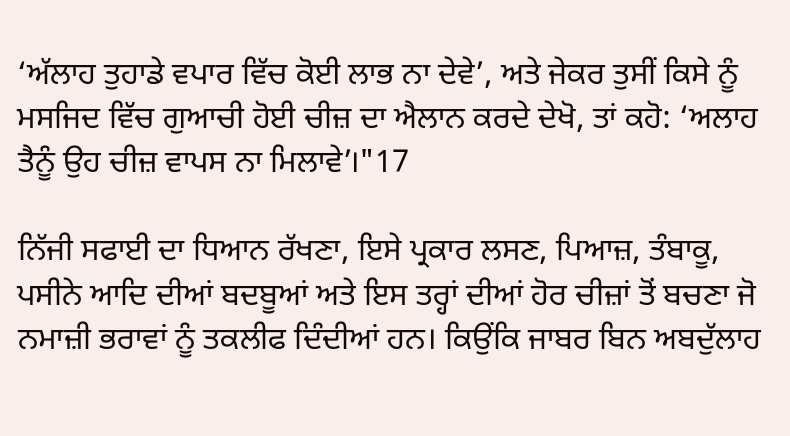‘ਅੱਲਾਹ ਤੁਹਾਡੇ ਵਪਾਰ ਵਿੱਚ ਕੋਈ ਲਾਭ ਨਾ ਦੇਵੇ’, ਅਤੇ ਜੇਕਰ ਤੁਸੀਂ ਕਿਸੇ ਨੂੰ ਮਸਜਿਦ ਵਿੱਚ ਗੁਆਚੀ ਹੋਈ ਚੀਜ਼ ਦਾ ਐਲਾਨ ਕਰਦੇ ਦੇਖੋ, ਤਾਂ ਕਹੋ: ‘ਅਲਾਹ ਤੈਨੂੰ ਉਹ ਚੀਜ਼ ਵਾਪਸ ਨਾ ਮਿਲਾਵੇ’।"17

ਨਿੱਜੀ ਸਫਾਈ ਦਾ ਧਿਆਨ ਰੱਖਣਾ, ਇਸੇ ਪ੍ਰਕਾਰ ਲਸਣ, ਪਿਆਜ਼, ਤੰਬਾਕੂ, ਪਸੀਨੇ ਆਦਿ ਦੀਆਂ ਬਦਬੂਆਂ ਅਤੇ ਇਸ ਤਰ੍ਹਾਂ ਦੀਆਂ ਹੋਰ ਚੀਜ਼ਾਂ ਤੋਂ ਬਚਣਾ ਜੋ ਨਮਾਜ਼ੀ ਭਰਾਵਾਂ ਨੂੰ ਤਕਲੀਫ ਦਿੰਦੀਆਂ ਹਨ। ਕਿਉਂਕਿ ਜਾਬਰ ਬਿਨ ਅਬਦੁੱਲਾਹ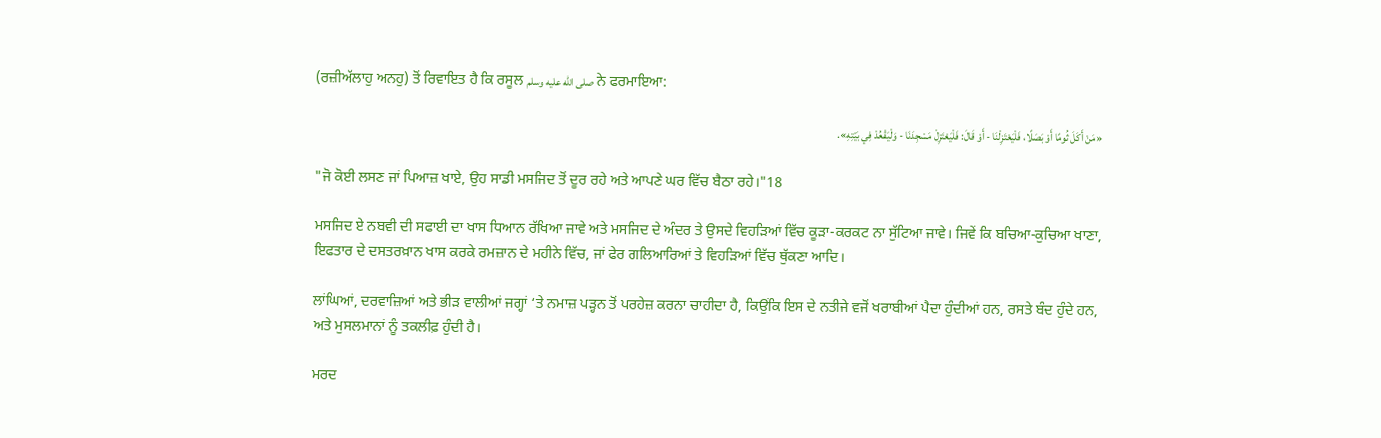(ਰਜ਼ੀਅੱਲਾਹੁ ਅਨਹੁ) ਤੋਂ ਰਿਵਾਇਤ ਹੈ ਕਿ ਰਸੂਲ صلى الله عليه وسلم ਨੇ ਫਰਮਾਇਆ:

«مَنْ أَكَلَ ثُومًا أَوْ بَصَلًا، فَلْيَعْتَزِلْنَا - أَوْ قَالَ: فَلْيَعْتَزِلْ مَسْجِدَنَا - وَلْيَقْعُدْ فِي بَيْتِهِ».

"ਜੋ ਕੋਈ ਲਸਣ ਜਾਂ ਪਿਆਜ਼ ਖਾਏ, ਉਹ ਸਾਡੀ ਮਸਜਿਦ ਤੋਂ ਦੂਰ ਰਹੇ ਅਤੇ ਆਪਣੇ ਘਰ ਵਿੱਚ ਬੈਠਾ ਰਹੇ।"18

ਮਸਜਿਦ ਏ ਨਬਵੀ ਦੀ ਸਫਾਈ ਦਾ ਖਾਸ ਧਿਆਨ ਰੱਖਿਆ ਜਾਵੇ ਅਤੇ ਮਸਜਿਦ ਦੇ ਅੰਦਰ ਤੇ ਉਸਦੇ ਵਿਹੜਿਆਂ ਵਿੱਚ ਕੂੜਾ-ਕਰਕਟ ਨਾ ਸੁੱਟਿਆ ਜਾਵੇ। ਜਿਵੇਂ ਕਿ ਬਚਿਆ-ਕੁਚਿਆ ਖਾਣਾ, ਇਫਤਾਰ ਦੇ ਦਸਤਰਖ਼ਾਨ ਖਾਸ ਕਰਕੇ ਰਮਜ਼ਾਨ ਦੇ ਮਹੀਨੇ ਵਿੱਚ, ਜਾਂ ਫੇਰ ਗਲਿਆਰਿਆਂ ਤੇ ਵਿਹੜਿਆਂ ਵਿੱਚ ਥੁੱਕਣਾ ਆਦਿ।

ਲਾਂਘਿਆਂ, ਦਰਵਾਜ਼ਿਆਂ ਅਤੇ ਭੀੜ ਵਾਲੀਆਂ ਜਗ੍ਹਾਂ ‘ਤੇ ਨਮਾਜ਼ ਪੜ੍ਹਨ ਤੋਂ ਪਰਹੇਜ਼ ਕਰਨਾ ਚਾਹੀਦਾ ਹੈ, ਕਿਉਂਕਿ ਇਸ ਦੇ ਨਤੀਜੇ ਵਜੋਂ ਖਰਾਬੀਆਂ ਪੈਦਾ ਹੁੰਦੀਆਂ ਹਨ, ਰਸਤੇ ਬੰਦ ਹੁੰਦੇ ਹਨ, ਅਤੇ ਮੁਸਲਮਾਨਾਂ ਨੂੰ ਤਕਲੀਫ਼ ਹੁੰਦੀ ਹੈ।

ਮਰਦ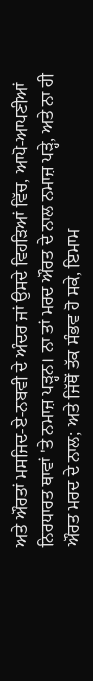ਅਤੇ ਔਰਤਾਂ ਮਸਜਿਦ-ਏ-ਨਬਵੀ ਦੇ ਅੰਦਰ ਜਾਂ ਉਸਦੇ ਵਿਹੜਿਆਂ ਵਿੱਚ, ਆਪੋ-ਆਪਣੀਆਂ ਨਿਰਧਾਰਤ ਥਾਵਾਂ 'ਤੇ ਨਮਾਜ਼ ਪੜ੍ਹਨ। ਨਾ ਤਾਂ ਮਰਦ ਔਰਤ ਦੇ ਨਾਲ ਨਮਾਜ਼ ਪੜ੍ਹੇ, ਅਤੇ ਨਾ ਹੀ ਔਰਤ ਮਰਦ ਦੇ ਨਾਲ; ਅਤੇ ਜਿੱਥੋਂ ਤੱਕ ਸੰਭਵ ਹੋ ਸਕੇ, ਇਮਾਮ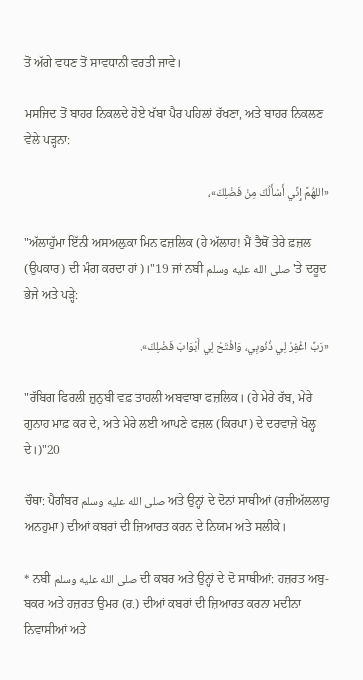ਤੋਂ ਅੱਗੇ ਵਧਣ ਤੋਂ ਸਾਵਧਾਨੀ ਵਰਤੀ ਜਾਵੇ।

ਮਸਜਿਦ ਤੋਂ ਬਾਹਰ ਨਿਕਲਦੇ ਹੋਏ ਖੱਬਾ ਪੈਰ ਪਹਿਲਾਂ ਰੱਖਣਾ, ਅਤੇ ਬਾਹਰ ਨਿਕਲਣ ਵੇਲੇ ਪੜ੍ਹਨਾ:

«اللهُمَّ إِنِّي أَسْأَلُكَ مِنْ فَضْلِكَ»،

"ਅੱਲਾਹੁੱਮਾ ਇੱਨੀ ਅਸਅਲ਼ੁਕਾ ਮਿਨ ਫਜ਼ਲਿਕ (ਹੇ ਅੱਲਾਹ! ਮੈਂ ਤੈਥੋਂ ਤੇਰੇ ਫ਼ਜ਼ਲ (ਉਪਕਾਰ) ਦੀ ਮੰਗ ਕਰਦਾ ਹਾਂ)।"19 ਜਾਂ ਨਬੀ صلى الله عليه وسلم 'ਤੇ ਦਰੂਦ ਭੇਜੇ ਅਤੇ ਪੜ੍ਹੇ:

«رَبِّ اغْفِرْ لِي ذُنُوبِي، وَافْتَحْ لِي أَبْوَابَ فَضْلِكَ».

"ਰੱਬਿਗ ਫਿਰਲੀ ਜ਼ੁਨੁਬੀ ਵਫ਼ ਤਾਹਲੀ ਅਬਵਾਬਾ ਫਜ਼ਲਿਕ। (ਹੇ ਮੇਰੇ ਰੱਬ, ਮੇਰੇ ਗੁਨਾਹ ਮਾਫ਼ ਕਰ ਦੇ, ਅਤੇ ਮੇਰੇ ਲਈ ਆਪਣੇ ਫਜ਼ਲ (ਕਿਰਪਾ) ਦੇ ਦਰਵਾਜ਼ੇ ਖੋਲ੍ਹ ਦੇ।)"20

ਚੌਥਾ: ਪੈਗੰਬਰ صلى الله عليه وسلم ਅਤੇ ਉਨ੍ਹਾਂ ਦੇ ਦੋਨਾਂ ਸਾਥੀਆਂ (ਰਜ਼ੀਅੱਲਲਾਹੁ ਅਨਹੁਮਾ) ਦੀਆਂ ਕਬਰਾਂ ਦੀ ਜ਼ਿਆਰਤ ਕਰਨ ਦੇ ਨਿਯਮ ਅਤੇ ਸਲੀਕੇ।

* ਨਬੀ صلى الله عليه وسلم ਦੀ ਕਬਰ ਅਤੇ ਉਨ੍ਹਾਂ ਦੇ ਦੋ ਸਾਥੀਆਂ: ਹਜ਼ਰਤ ਅਬੁ-ਬਕਰ ਅਤੇ ਹਜ਼ਰਤ ਉਮਰ (ਰ.) ਦੀਆਂ ਕਬਰਾਂ ਦੀ ਜ਼ਿਆਰਤ ਕਰਨਾ ਮਦੀਨਾ ਨਿਵਾਸੀਆਂ ਅਤੇ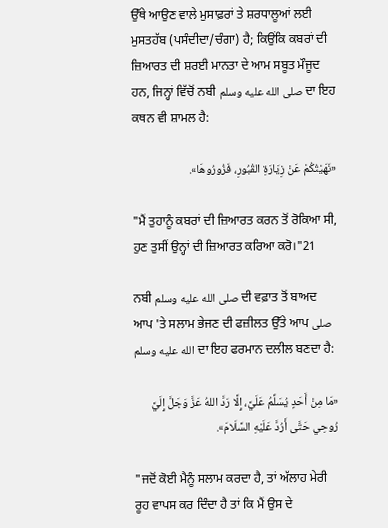ਉੱਥੇ ਆਉਣ ਵਾਲੇ ਮੁਸਾਫ਼ਰਾਂ ਤੇ ਸ਼ਰਧਾਲੂਆਂ ਲਈ ਮੁਸਤਹੱਬ (ਪਸੰਦੀਦਾ/ਚੰਗਾ) ਹੈ; ਕਿਉਂਕਿ ਕਬਰਾਂ ਦੀ ਜ਼ਿਆਰਤ ਦੀ ਸ਼ਰਈ ਮਾਨਤਾ ਦੇ ਆਮ ਸਬੂਤ ਮੌਜੂਦ ਹਨ, ਜਿਨ੍ਹਾਂ ਵਿੱਚੋਂ ਨਬੀ صلى الله عليه وسلم ਦਾ ਇਹ ਕਥਨ ਵੀ ਸ਼ਾਮਲ ਹੈ:

«نَهَيْتُكُمْ عَنْ زِيَارَةِ القُبُورِ، فَزُورُوهَا».

"ਮੈਂ ਤੁਹਾਨੂੰ ਕਬਰਾਂ ਦੀ ਜ਼ਿਆਰਤ ਕਰਨ ਤੋਂ ਰੋਕਿਆ ਸੀ, ਹੁਣ ਤੁਸੀਂ ਉਨ੍ਹਾਂ ਦੀ ਜ਼ਿਆਰਤ ਕਰਿਆ ਕਰੋ।"21

ਨਬੀ صلى الله عليه وسلم ਦੀ ਵਫ਼ਾਤ ਤੋਂ ਬਾਅਦ ਆਪ 'ਤੇ ਸਲਾਮ ਭੇਜਣ ਦੀ ਫਜ਼ੀਲਤ ਉੱਤੇ ਆਪ صلى الله عليه وسلم ਦਾ ਇਹ ਫਰਮਾਨ ਦਲੀਲ ਬਣਦਾ ਹੈ:

«مَا مِنْ أَحَدٍ يُسَلِّمُ عَلَيَّ، إِلَّا رَدَّ اللهُ عَزَّ وَجَلَّ إِلَيَّ رُوحِي حَتَّى أَرُدَّ عَلَيْهِ السَّلَامَ».

"ਜਦੋਂ ਕੋਈ ਮੈਨੂੰ ਸਲਾਮ ਕਰਦਾ ਹੈ, ਤਾਂ ਅੱਲਾਹ ਮੇਰੀ ਰੂਹ ਵਾਪਸ ਕਰ ਦਿੰਦਾ ਹੈ ਤਾਂ ਕਿ ਮੈਂ ਉਸ ਦੇ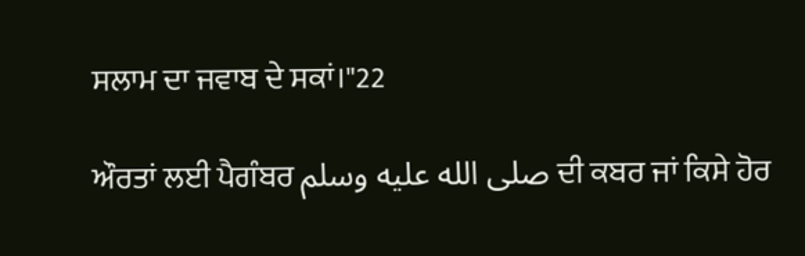ਸਲਾਮ ਦਾ ਜਵਾਬ ਦੇ ਸਕਾਂ।"22

ਔਰਤਾਂ ਲਈ ਪੈਗੰਬਰ صلى الله عليه وسلم ਦੀ ਕਬਰ ਜਾਂ ਕਿਸੇ ਹੋਰ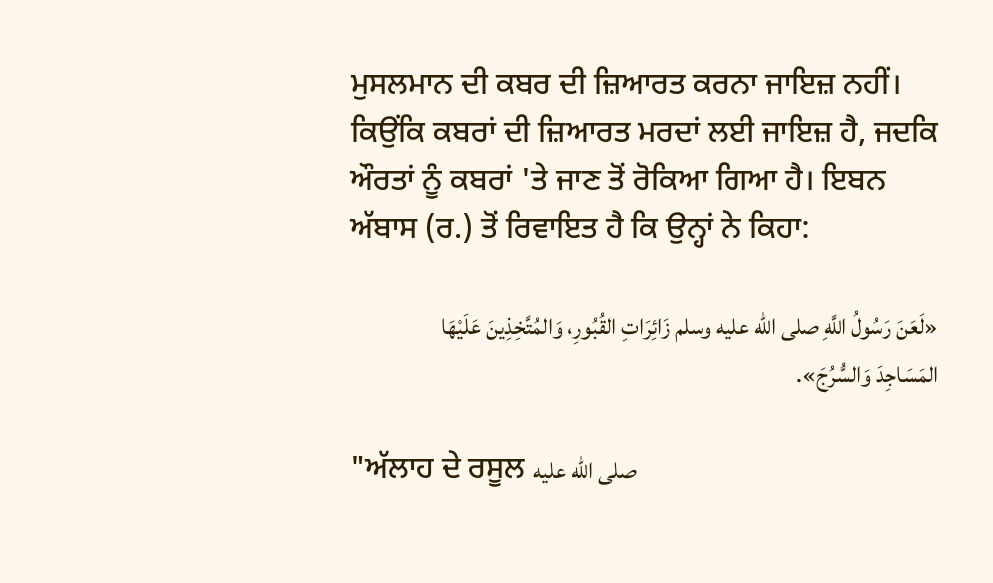ਮੁਸਲਮਾਨ ਦੀ ਕਬਰ ਦੀ ਜ਼ਿਆਰਤ ਕਰਨਾ ਜਾਇਜ਼ ਨਹੀਂ। ਕਿਉਂਕਿ ਕਬਰਾਂ ਦੀ ਜ਼ਿਆਰਤ ਮਰਦਾਂ ਲਈ ਜਾਇਜ਼ ਹੈ, ਜਦਕਿ ਔਰਤਾਂ ਨੂੰ ਕਬਰਾਂ 'ਤੇ ਜਾਣ ਤੋਂ ਰੋਕਿਆ ਗਿਆ ਹੈ। ਇਬਨ ਅੱਬਾਸ (ਰ.) ਤੋਂ ਰਿਵਾਇਤ ਹੈ ਕਿ ਉਨ੍ਹਾਂ ਨੇ ਕਿਹਾ:

«لَعَنَ رَسُولُ اللَّهِ صلى الله عليه وسلم زَائِرَاتِ القُبُورِ، وَالمُتَّخِذِينَ عَلَيْهَا المَسَاجِدَ وَالسُّرُجَ».

"ਅੱਲਾਹ ਦੇ ਰਸੂਲ صلى الله عليه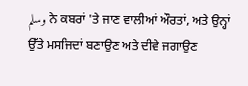وسلم ਨੇ ਕਬਰਾਂ 'ਤੇ ਜਾਣ ਵਾਲੀਆਂ ਔਰਤਾਂ, ਅਤੇ ਉਨ੍ਹਾਂ ਉੱਤੇ ਮਸਜਿਦਾਂ ਬਣਾਉਣ ਅਤੇ ਦੀਵੇ ਜਗਾਉਣ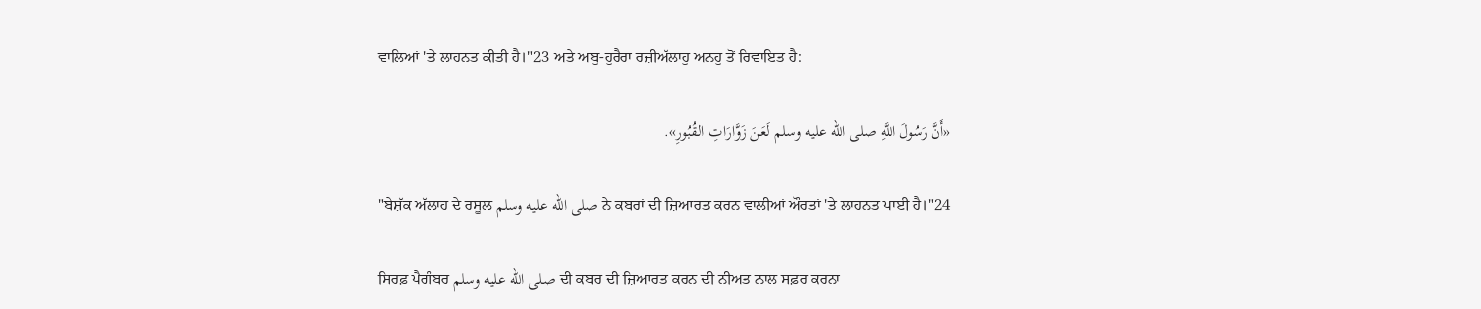ਵਾਲਿਆਂ 'ਤੇ ਲਾਹਨਤ ਕੀਤੀ ਹੈ।"23 ਅਤੇ ਅਬੁ-ਹੁਰੈਰਾ ਰਜ਼ੀਅੱਲਾਹੁ ਅਨਹੁ ਤੋਂ ਰਿਵਾਇਤ ਹੈ:

«أَنَّ رَسُولَ اللَّهِ صلى الله عليه وسلم لَعَنَ زَوَّارَاتِ القُبُورِ».

"ਬੇਸ਼ੱਕ ਅੱਲਾਹ ਦੇ ਰਸੂਲ صلى الله عليه وسلم ਨੇ ਕਬਰਾਂ ਦੀ ਜ਼ਿਆਰਤ ਕਰਨ ਵਾਲੀਆਂ ਔਰਤਾਂ 'ਤੇ ਲਾਹਨਤ ਪਾਈ ਹੈ।"24

ਸਿਰਫ਼ ਪੈਗੰਬਰ صلى الله عليه وسلم ਦੀ ਕਬਰ ਦੀ ਜ਼ਿਆਰਤ ਕਰਨ ਦੀ ਨੀਅਤ ਨਾਲ ਸਫ਼ਰ ਕਰਨਾ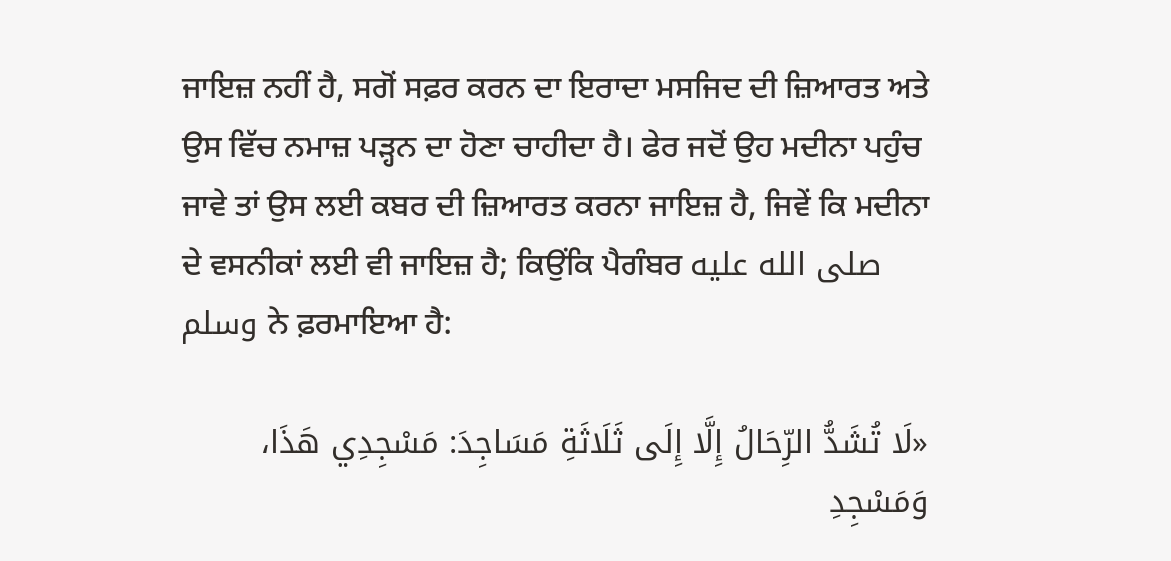ਜਾਇਜ਼ ਨਹੀਂ ਹੈ, ਸਗੋਂ ਸਫ਼ਰ ਕਰਨ ਦਾ ਇਰਾਦਾ ਮਸਜਿਦ ਦੀ ਜ਼ਿਆਰਤ ਅਤੇ ਉਸ ਵਿੱਚ ਨਮਾਜ਼ ਪੜ੍ਹਨ ਦਾ ਹੋਣਾ ਚਾਹੀਦਾ ਹੈ। ਫੇਰ ਜਦੋਂ ਉਹ ਮਦੀਨਾ ਪਹੁੰਚ ਜਾਵੇ ਤਾਂ ਉਸ ਲਈ ਕਬਰ ਦੀ ਜ਼ਿਆਰਤ ਕਰਨਾ ਜਾਇਜ਼ ਹੈ, ਜਿਵੇਂ ਕਿ ਮਦੀਨਾ ਦੇ ਵਸਨੀਕਾਂ ਲਈ ਵੀ ਜਾਇਜ਼ ਹੈ; ਕਿਉਂਕਿ ਪੈਗੰਬਰ صلى الله عليه وسلم ਨੇ ਫ਼ਰਮਾਇਆ ਹੈ:

«لَا تُشَدُّ الرِّحَالُ إِلَّا إِلَى ثَلَاثَةِ مَسَاجِدَ: مَسْجِدِي هَذَا، وَمَسْجِدِ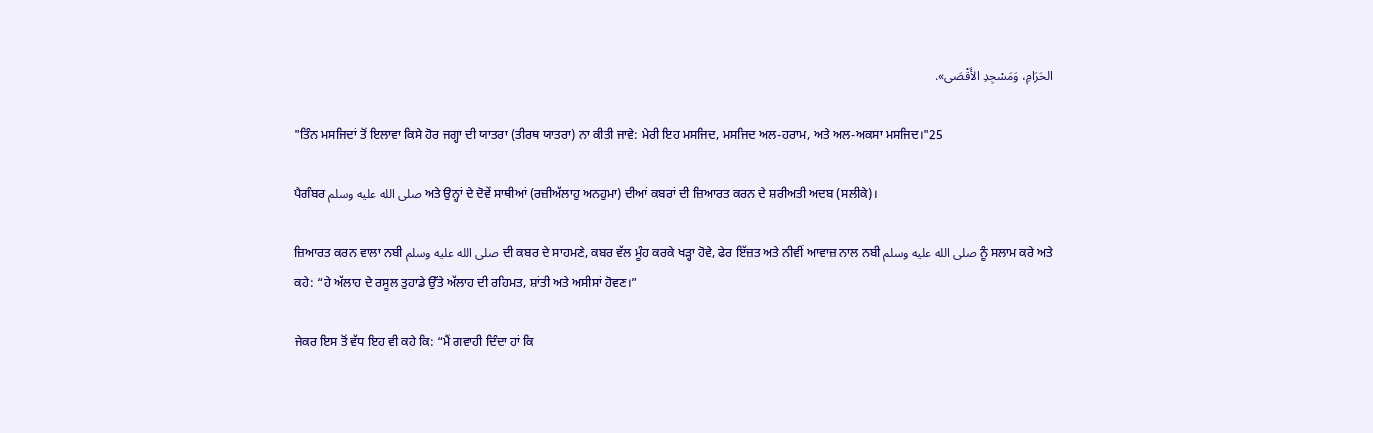الحَرَامِ، وَمَسْجِدِ الأَقْصَى».

"ਤਿੰਨ ਮਸਜਿਦਾਂ ਤੋਂ ਇਲਾਵਾ ਕਿਸੇ ਹੋਰ ਜਗ੍ਹਾ ਦੀ ਯਾਤਰਾ (ਤੀਰਥ ਯਾਤਰਾ) ਨਾ ਕੀਤੀ ਜਾਵੇ: ਮੇਰੀ ਇਹ ਮਸਜਿਦ, ਮਸਜਿਦ ਅਲ-ਹਰਾਮ, ਅਤੇ ਅਲ-ਅਕਸਾ ਮਸਜਿਦ।"25

ਪੈਗੰਬਰ صلى الله عليه وسلم ਅਤੇ ਉਨ੍ਹਾਂ ਦੇ ਦੋਵੇਂ ਸਾਥੀਆਂ (ਰਜ਼ੀਅੱਲਾਹੁ ਅਨਹੁਮਾ) ਦੀਆਂ ਕਬਰਾਂ ਦੀ ਜ਼ਿਆਰਤ ਕਰਨ ਦੇ ਸ਼ਰੀਅਤੀ ਅਦਬ (ਸਲੀਕੇ)।

ਜ਼ਿਆਰਤ ਕਰਨ ਵਾਲਾ ਨਬੀ صلى الله عليه وسلم ਦੀ ਕਬਰ ਦੇ ਸਾਹਮਣੇ, ਕਬਰ ਵੱਲ ਮੂੰਹ ਕਰਕੇ ਖੜ੍ਹਾ ਹੋਵੇ, ਫੇਰ ਇੱਜ਼ਤ ਅਤੇ ਨੀਵੀਂ ਆਵਾਜ਼ ਨਾਲ ਨਬੀ صلى الله عليه وسلم ਨੂੰ ਸਲਾਮ ਕਰੇ ਅਤੇ ਕਹੇ: “ਹੇ ਅੱਲਾਹ ਦੇ ਰਸੂਲ ਤੁਹਾਡੇ ਉੱਤੇ ਅੱਲਾਹ ਦੀ ਰਹਿਮਤ, ਸ਼ਾਂਤੀ ਅਤੇ ਅਸੀਸਾਂ ਹੋਵਣ।”

ਜੇਕਰ ਇਸ ਤੋਂ ਵੱਧ ਇਹ ਵੀ ਕਹੇ ਕਿ: “ਮੈਂ ਗਵਾਹੀ ਦਿੰਦਾ ਹਾਂ ਕਿ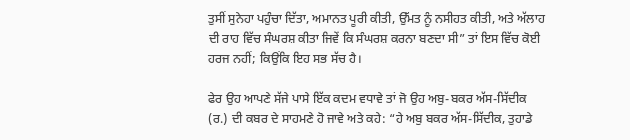ਤੁਸੀਂ ਸੁਨੇਹਾ ਪਹੁੰਚਾ ਦਿੱਤਾ, ਅਮਾਨਤ ਪੂਰੀ ਕੀਤੀ, ਉੱਮਤ ਨੂੰ ਨਸੀਹਤ ਕੀਤੀ, ਅਤੇ ਅੱਲਾਹ ਦੀ ਰਾਹ ਵਿੱਚ ਸੰਘਰਸ਼ ਕੀਤਾ ਜਿਵੇਂ ਕਿ ਸੰਘਰਸ਼ ਕਰਨਾ ਬਣਦਾ ਸੀ” ਤਾਂ ਇਸ ਵਿੱਚ ਕੋਈ ਹਰਜ ਨਹੀਂ; ਕਿਉਂਕਿ ਇਹ ਸਭ ਸੱਚ ਹੈ।

ਫੇਰ ਉਹ ਆਪਣੇ ਸੱਜੇ ਪਾਸੇ ਇੱਕ ਕਦਮ ਵਧਾਵੇ ਤਾਂ ਜੋ ਉਹ ਅਬੁ-ਬਕਰ ਅੱਸ-ਸਿੱਦੀਕ (ਰ.) ਦੀ ਕਬਰ ਦੇ ਸਾਹਮਣੇ ਹੋ ਜਾਵੇ ਅਤੇ ਕਹੇ: “ਹੇ ਅਬੁ ਬਕਰ ਅੱਸ-ਸਿੱਦੀਕ, ਤੁਹਾਡੇ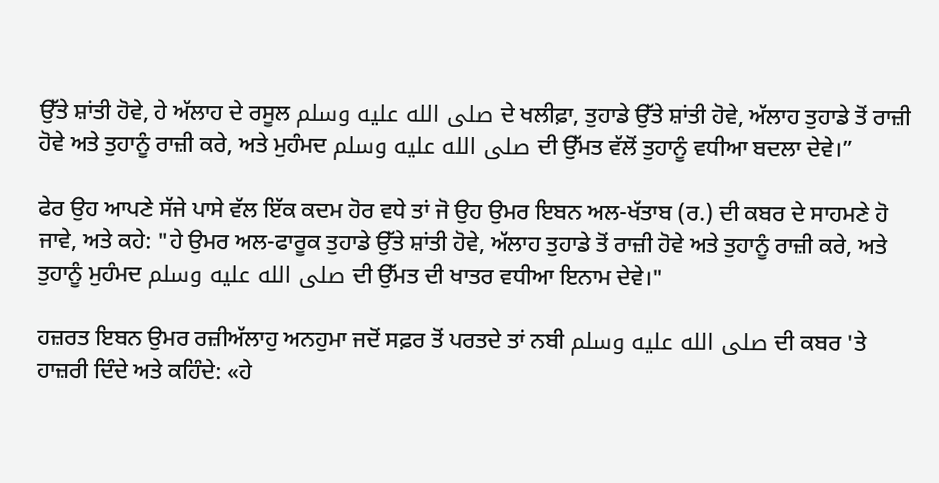ਉੱਤੇ ਸ਼ਾਂਤੀ ਹੋਵੇ, ਹੇ ਅੱਲਾਹ ਦੇ ਰਸੂਲ صلى الله عليه وسلم ਦੇ ਖਲੀਫ਼ਾ, ਤੁਹਾਡੇ ਉੱਤੇ ਸ਼ਾਂਤੀ ਹੋਵੇ, ਅੱਲਾਹ ਤੁਹਾਡੇ ਤੋਂ ਰਾਜ਼ੀ ਹੋਵੇ ਅਤੇ ਤੁਹਾਨੂੰ ਰਾਜ਼ੀ ਕਰੇ, ਅਤੇ ਮੁਹੰਮਦ صلى الله عليه وسلم ਦੀ ਉੱਮਤ ਵੱਲੋਂ ਤੁਹਾਨੂੰ ਵਧੀਆ ਬਦਲਾ ਦੇਵੇ।”

ਫੇਰ ਉਹ ਆਪਣੇ ਸੱਜੇ ਪਾਸੇ ਵੱਲ ਇੱਕ ਕਦਮ ਹੋਰ ਵਧੇ ਤਾਂ ਜੋ ਉਹ ਉਮਰ ਇਬਨ ਅਲ-ਖੱਤਾਬ (ਰ.) ਦੀ ਕਬਰ ਦੇ ਸਾਹਮਣੇ ਹੋ ਜਾਵੇ, ਅਤੇ ਕਹੇ: "ਹੇ ਉਮਰ ਅਲ-ਫਾਰੂਕ ਤੁਹਾਡੇ ਉੱਤੇ ਸ਼ਾਂਤੀ ਹੋਵੇ, ਅੱਲਾਹ ਤੁਹਾਡੇ ਤੋਂ ਰਾਜ਼ੀ ਹੋਵੇ ਅਤੇ ਤੁਹਾਨੂੰ ਰਾਜ਼ੀ ਕਰੇ, ਅਤੇ ਤੁਹਾਨੂੰ ਮੁਹੰਮਦ صلى الله عليه وسلم ਦੀ ਉੱਮਤ ਦੀ ਖਾਤਰ ਵਧੀਆ ਇਨਾਮ ਦੇਵੇ।"

ਹਜ਼ਰਤ ਇਬਨ ਉਮਰ ਰਜ਼ੀਅੱਲਾਹੁ ਅਨਹੁਮਾ ਜਦੋਂ ਸਫ਼ਰ ਤੋਂ ਪਰਤਦੇ ਤਾਂ ਨਬੀ صلى الله عليه وسلم ਦੀ ਕਬਰ 'ਤੇ ਹਾਜ਼ਰੀ ਦਿੰਦੇ ਅਤੇ ਕਹਿੰਦੇ: «ਹੇ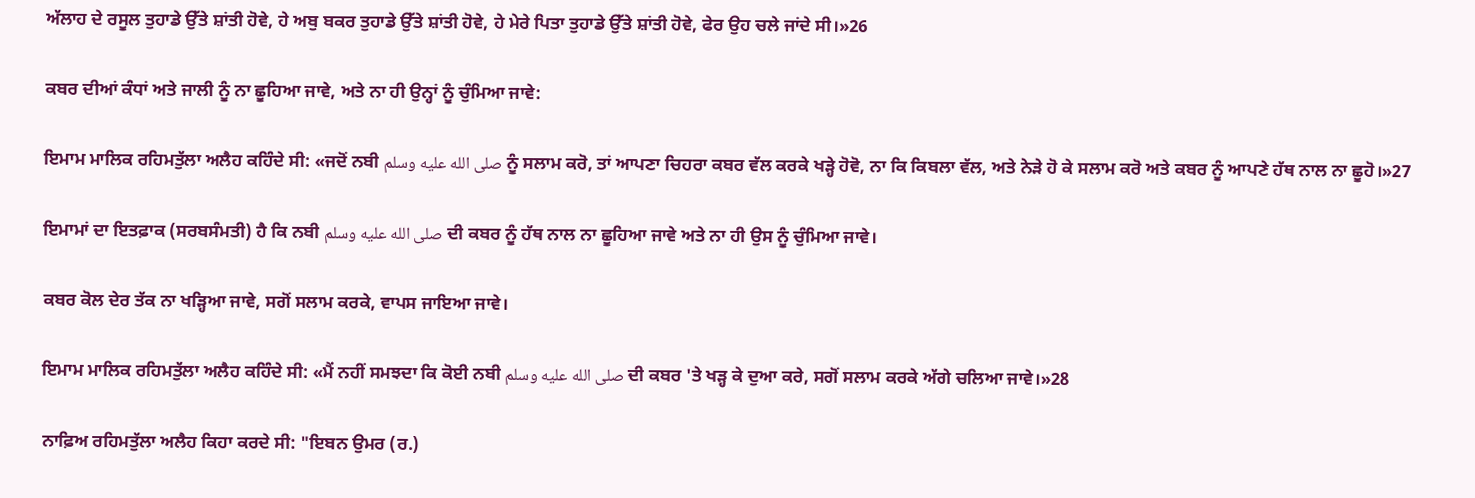ਅੱਲਾਹ ਦੇ ਰਸੂਲ ਤੁਹਾਡੇ ਉੱਤੇ ਸ਼ਾਂਤੀ ਹੋਵੇ, ਹੇ ਅਬੁ ਬਕਰ ਤੁਹਾਡੇ ਉੱਤੇ ਸ਼ਾਂਤੀ ਹੋਵੇ, ਹੇ ਮੇਰੇ ਪਿਤਾ ਤੁਹਾਡੇ ਉੱਤੇ ਸ਼ਾਂਤੀ ਹੋਵੇ, ਫੇਰ ਉਹ ਚਲੇ ਜਾਂਦੇ ਸੀ।»26

ਕਬਰ ਦੀਆਂ ਕੰਧਾਂ ਅਤੇ ਜਾਲੀ ਨੂੰ ਨਾ ਛੂਹਿਆ ਜਾਵੇ, ਅਤੇ ਨਾ ਹੀ ਉਨ੍ਹਾਂ ਨੂੰ ਚੁੰਮਿਆ ਜਾਵੇ:

ਇਮਾਮ ਮਾਲਿਕ ਰਹਿਮਤੁੱਲਾ ਅਲੈਹ ਕਹਿੰਦੇ ਸੀ: «ਜਦੋਂ ਨਬੀ صلى الله عليه وسلم ਨੂੰ ਸਲਾਮ ਕਰੋ, ਤਾਂ ਆਪਣਾ ਚਿਹਰਾ ਕਬਰ ਵੱਲ ਕਰਕੇ ਖੜ੍ਹੇ ਹੋਵੋ, ਨਾ ਕਿ ਕਿਬਲਾ ਵੱਲ, ਅਤੇ ਨੇੜੇ ਹੋ ਕੇ ਸਲਾਮ ਕਰੋ ਅਤੇ ਕਬਰ ਨੂੰ ਆਪਣੇ ਹੱਥ ਨਾਲ ਨਾ ਛੂਹੋ।»27

ਇਮਾਮਾਂ ਦਾ ਇਤਫ਼ਾਕ (ਸਰਬਸੰਮਤੀ) ਹੈ ਕਿ ਨਬੀ صلى الله عليه وسلم ਦੀ ਕਬਰ ਨੂੰ ਹੱਥ ਨਾਲ ਨਾ ਛੂਹਿਆ ਜਾਵੇ ਅਤੇ ਨਾ ਹੀ ਉਸ ਨੂੰ ਚੁੰਮਿਆ ਜਾਵੇ।

ਕਬਰ ਕੋਲ ਦੇਰ ਤੱਕ ਨਾ ਖੜ੍ਹਿਆ ਜਾਵੇ, ਸਗੋਂ ਸਲਾਮ ਕਰਕੇ, ਵਾਪਸ ਜਾਇਆ ਜਾਵੇ।

ਇਮਾਮ ਮਾਲਿਕ ਰਹਿਮਤੁੱਲਾ ਅਲੈਹ ਕਹਿੰਦੇ ਸੀ: «ਮੈਂ ਨਹੀਂ ਸਮਝਦਾ ਕਿ ਕੋਈ ਨਬੀ صلى الله عليه وسلم ਦੀ ਕਬਰ 'ਤੇ ਖੜ੍ਹ ਕੇ ਦੁਆ ਕਰੇ, ਸਗੋਂ ਸਲਾਮ ਕਰਕੇ ਅੱਗੇ ਚਲਿਆ ਜਾਵੇ।»28

ਨਾਫ਼ਿਅ ਰਹਿਮਤੁੱਲਾ ਅਲੈਹ ਕਿਹਾ ਕਰਦੇ ਸੀ: "ਇਬਨ ਉਮਰ (ਰ.)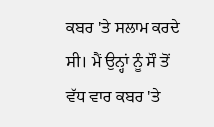ਕਬਰ 'ਤੇ ਸਲਾਮ ਕਰਦੇ ਸੀ। ਮੈਂ ਉਨ੍ਹਾਂ ਨੂੰ ਸੌ ਤੋਂ ਵੱਧ ਵਾਰ ਕਬਰ 'ਤੇ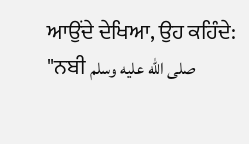ਆਉਂਦੇ ਦੇਖਿਆ, ਉਹ ਕਹਿੰਦੇ: "ਨਬੀ صلى الله عليه وسلم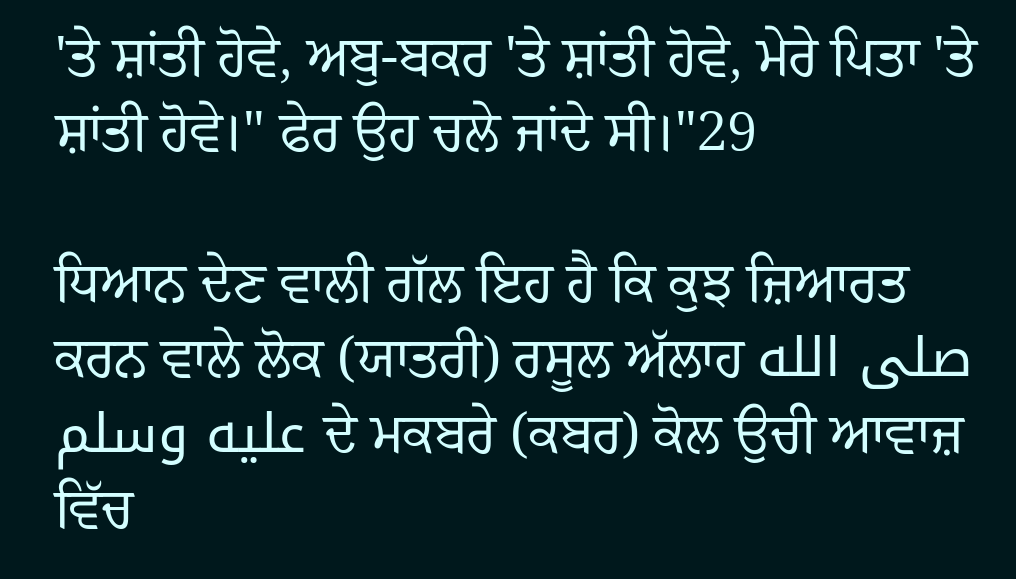'ਤੇ ਸ਼ਾਂਤੀ ਹੋਵੇ, ਅਬੁ-ਬਕਰ 'ਤੇ ਸ਼ਾਂਤੀ ਹੋਵੇ, ਮੇਰੇ ਪਿਤਾ 'ਤੇ ਸ਼ਾਂਤੀ ਹੋਵੇ।" ਫੇਰ ਉਹ ਚਲੇ ਜਾਂਦੇ ਸੀ।"29

ਧਿਆਨ ਦੇਣ ਵਾਲੀ ਗੱਲ ਇਹ ਹੈ ਕਿ ਕੁਝ ਜ਼ਿਆਰਤ ਕਰਨ ਵਾਲੇ ਲੋਕ (ਯਾਤਰੀ) ਰਸੂਲ ਅੱਲਾਹ صلى الله عليه وسلم ਦੇ ਮਕਬਰੇ (ਕਬਰ) ਕੋਲ ਉਚੀ ਆਵਾਜ਼ ਵਿੱਚ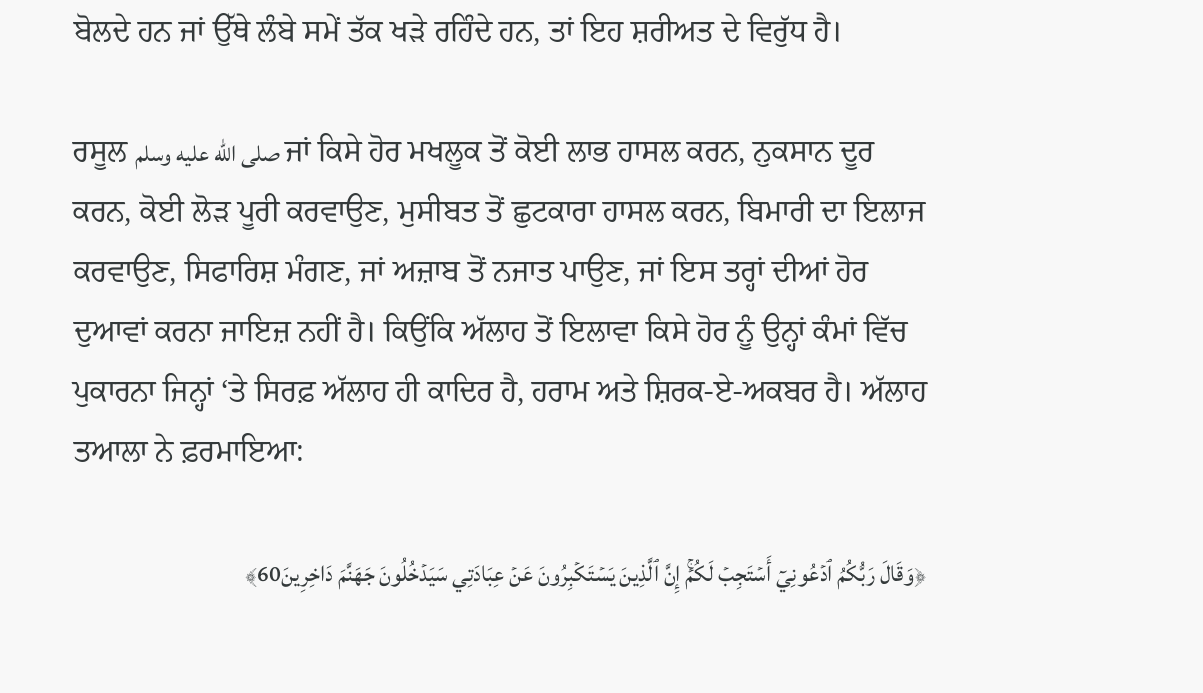ਬੋਲਦੇ ਹਨ ਜਾਂ ਉੱਥੇ ਲੰਬੇ ਸਮੇਂ ਤੱਕ ਖੜੇ ਰਹਿੰਦੇ ਹਨ, ਤਾਂ ਇਹ ਸ਼ਰੀਅਤ ਦੇ ਵਿਰੁੱਧ ਹੈ।

ਰਸੂਲ صلى الله عليه وسلم ਜਾਂ ਕਿਸੇ ਹੋਰ ਮਖਲੂਕ ਤੋਂ ਕੋਈ ਲਾਭ ਹਾਸਲ ਕਰਨ, ਨੁਕਸਾਨ ਦੂਰ ਕਰਨ, ਕੋਈ ਲੋੜ ਪੂਰੀ ਕਰਵਾਉਣ, ਮੁਸੀਬਤ ਤੋਂ ਛੁਟਕਾਰਾ ਹਾਸਲ ਕਰਨ, ਬਿਮਾਰੀ ਦਾ ਇਲਾਜ ਕਰਵਾਉਣ, ਸਿਫਾਰਿਸ਼ ਮੰਗਣ, ਜਾਂ ਅਜ਼ਾਬ ਤੋਂ ਨਜਾਤ ਪਾਉਣ, ਜਾਂ ਇਸ ਤਰ੍ਹਾਂ ਦੀਆਂ ਹੋਰ ਦੁਆਵਾਂ ਕਰਨਾ ਜਾਇਜ਼ ਨਹੀਂ ਹੈ। ਕਿਉਂਕਿ ਅੱਲਾਹ ਤੋਂ ਇਲਾਵਾ ਕਿਸੇ ਹੋਰ ਨੂੰ ਉਨ੍ਹਾਂ ਕੰਮਾਂ ਵਿੱਚ ਪੁਕਾਰਨਾ ਜਿਨ੍ਹਾਂ ‘ਤੇ ਸਿਰਫ਼ ਅੱਲਾਹ ਹੀ ਕਾਦਿਰ ਹੈ, ਹਰਾਮ ਅਤੇ ਸ਼ਿਰਕ-ਏ-ਅਕਬਰ ਹੈ। ਅੱਲਾਹ ਤਆਲਾ ਨੇ ਫ਼ਰਮਾਇਆ:

﴿وَقَالَ رَبُّكُمُ ٱدۡعُونِيٓ أَسۡتَجِبۡ لَكُمۡۚ إِنَّ ٱلَّذِينَ يَسۡتَكۡبِرُونَ عَنۡ عِبَادَتِي سَيَدۡخُلُونَ جَهَنَّمَ دَاخِرِينَ60﴾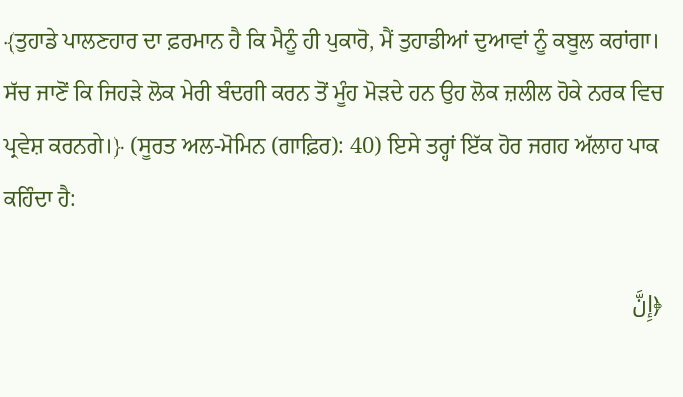﴾ਤੁਹਾਡੇ ਪਾਲਣਹਾਰ ਦਾ ਫ਼ਰਮਾਨ ਹੈ ਕਿ ਮੈਨੂੰ ਹੀ ਪੁਕਾਰੋ, ਮੈਂ ਤੁਹਾਡੀਆਂ ਦੁਆਵਾਂ ਨੂੰ ਕਬੂਲ ਕਰਾਂਗਾ। ਸੱਚ ਜਾਣੋਂ ਕਿ ਜਿਹੜੇ ਲੋਕ ਮੇਰੀ ਬੰਦਗੀ ਕਰਨ ਤੋਂ ਮੂੰਹ ਮੋੜਦੇ ਹਨ ਉਹ ਲੋਕ ਜ਼ਲੀਲ ਹੋਕੇ ਨਰਕ ਵਿਚ ਪ੍ਰਵੇਸ਼ ਕਰਨਗੇ।﴿ (ਸੂਰਤ ਅਲ-ਮੋਮਿਨ (ਗਾਫ਼ਿਰ): 40) ਇਸੇ ਤਰ੍ਹਾਂ ਇੱਕ ਹੋਰ ਜਗਹ ਅੱਲਾਹ ਪਾਕ ਕਹਿੰਦਾ ਹੈ:

﴿إِنَّ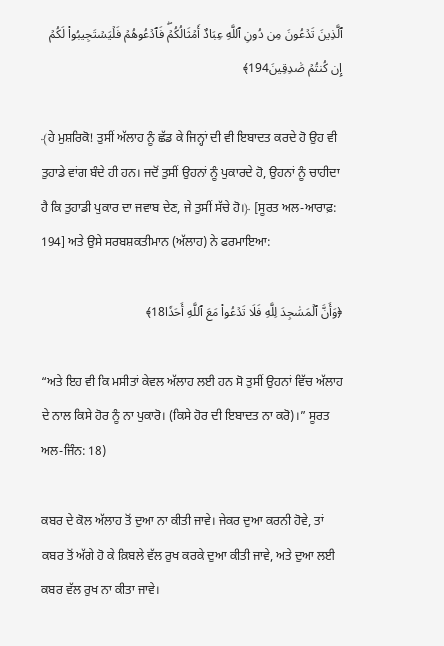ٱلَّذِينَ تَدۡعُونَ مِن دُونِ ٱللَّهِ عِبَادٌ أَمۡثَالُكُمۡۖ فَٱدۡعُوهُمۡ فَلۡيَسۡتَجِيبُواْ لَكُمۡ إِن كُنتُمۡ صَٰدِقِينَ194﴾

﴾ਹੇ ਮੁਸ਼ਰਿਕੋ! ਤੁਸੀਂ ਅੱਲਾਹ ਨੂੰ ਛੱਡ ਕੇ ਜਿਨ੍ਹਾਂ ਦੀ ਵੀ ਇਬਾਦਤ ਕਰਦੇ ਹੋ ਉਹ ਵੀ ਤੁਹਾਡੇ ਵਾਂਗ ਬੰਦੇ ਹੀ ਹਨ। ਜਦੋਂ ਤੁਸੀਂ ਉਹਨਾਂ ਨੂੰ ਪੁਕਾਰਦੇ ਹੋ, ਉਹਨਾਂ ਨੂੰ ਚਾਹੀਦਾ ਹੈ ਕਿ ਤੁਹਾਡੀ ਪੁਕਾਰ ਦਾ ਜਵਾਬ ਦੇਣ, ਜੇ ਤੁਸੀਂ ਸੱਚੇ ਹੋ।﴿ [ਸੂਰਤ ਅਲ-ਆਰਾਫ਼: 194] ਅਤੇ ਉਸੇ ਸਰਬਸ਼ਕਤੀਮਾਨ (ਅੱਲਾਹ) ਨੇ ਫਰਮਾਇਆ:

﴿وَأَنَّ ٱلۡمَسَٰجِدَ لِلَّهِ فَلَا تَدۡعُواْ مَعَ ٱللَّهِ أَحَدٗا18﴾

“ਅਤੇ ਇਹ ਵੀ ਕਿ ਮਸੀਤਾਂ ਕੇਵਲ ਅੱਲਾਹ ਲਈ ਹਨ ਸੋ ਤੁਸੀਂ ਉਹਨਾਂ ਵਿੱਚ ਅੱਲਾਹ ਦੇ ਨਾਲ ਕਿਸੇ ਹੋਰ ਨੂੰ ਨਾ ਪੁਕਾਰੋ। (ਕਿਸੇ ਹੋਰ ਦੀ ਇਬਾਦਤ ਨਾ ਕਰੋ)।” ਸੂਰਤ ਅਲ-ਜਿੰਨ: 18)

ਕਬਰ ਦੇ ਕੋਲ ਅੱਲਾਹ ਤੋਂ ਦੁਆ ਨਾ ਕੀਤੀ ਜਾਵੇ। ਜੇਕਰ ਦੁਆ ਕਰਨੀ ਹੋਵੇ, ਤਾਂ ਕਬਰ ਤੋਂ ਅੱਗੇ ਹੋ ਕੇ ਕ਼ਿਬਲੇ ਵੱਲ ਰੁਖ ਕਰਕੇ ਦੁਆ ਕੀਤੀ ਜਾਵੇ, ਅਤੇ ਦੁਆ ਲਈ ਕਬਰ ਵੱਲ ਰੁਖ ਨਾ ਕੀਤਾ ਜਾਵੇ।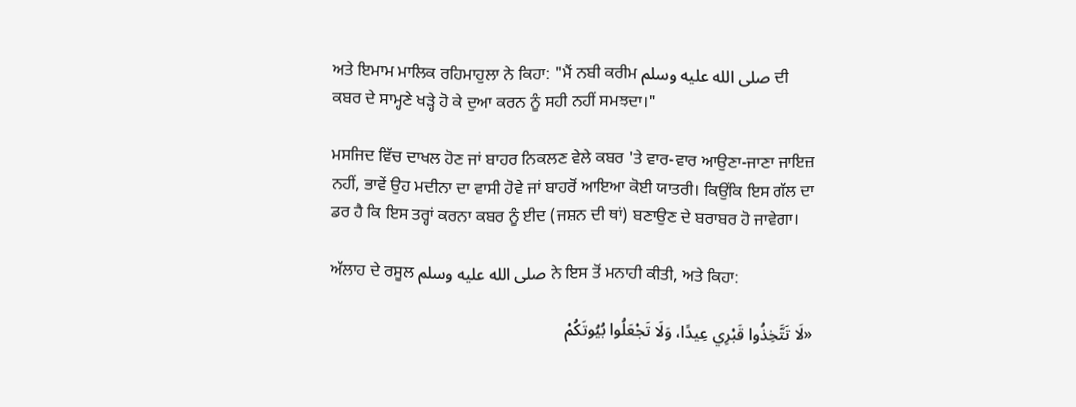ਅਤੇ ਇਮਾਮ ਮਾਲਿਕ ਰਹਿਮਾਹੁਲਾ ਨੇ ਕਿਹਾ: "ਮੈਂ ਨਬੀ ਕਰੀਮ صلى الله عليه وسلم ਦੀ ਕਬਰ ਦੇ ਸਾਮ੍ਹਣੇ ਖੜ੍ਹੇ ਹੋ ਕੇ ਦੁਆ ਕਰਨ ਨੂੰ ਸਹੀ ਨਹੀਂ ਸਮਝਦਾ।"

ਮਸਜਿਦ ਵਿੱਚ ਦਾਖਲ ਹੋਣ ਜਾਂ ਬਾਹਰ ਨਿਕਲਣ ਵੇਲੇ ਕਬਰ 'ਤੇ ਵਾਰ-ਵਾਰ ਆਉਣਾ-ਜਾਣਾ ਜਾਇਜ਼ ਨਹੀਂ, ਭਾਵੇਂ ਉਹ ਮਦੀਨਾ ਦਾ ਵਾਸੀ ਹੋਵੇ ਜਾਂ ਬਾਹਰੋਂ ਆਇਆ ਕੋਈ ਯਾਤਰੀ। ਕਿਉਂਕਿ ਇਸ ਗੱਲ ਦਾ ਡਰ ਹੈ ਕਿ ਇਸ ਤਰ੍ਹਾਂ ਕਰਨਾ ਕਬਰ ਨੂੰ ਈਦ (ਜਸ਼ਨ ਦੀ ਥਾਂ) ਬਣਾਉਣ ਦੇ ਬਰਾਬਰ ਹੋ ਜਾਵੇਗਾ।

ਅੱਲਾਹ ਦੇ ਰਸੂਲ صلى الله عليه وسلم ਨੇ ਇਸ ਤੋਂ ਮਨਾਹੀ ਕੀਤੀ, ਅਤੇ ਕਿਹਾ:

«لَا تَتَّخِذُوا قَبْرِي عِيدًا، وَلَا تَجْعَلُوا بُيُوتَكُمْ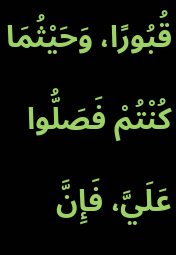قُبُورًا، وَحَيْثُمَا كُنْتُمْ فَصَلُّوا عَلَيَّ، فَإِنَّ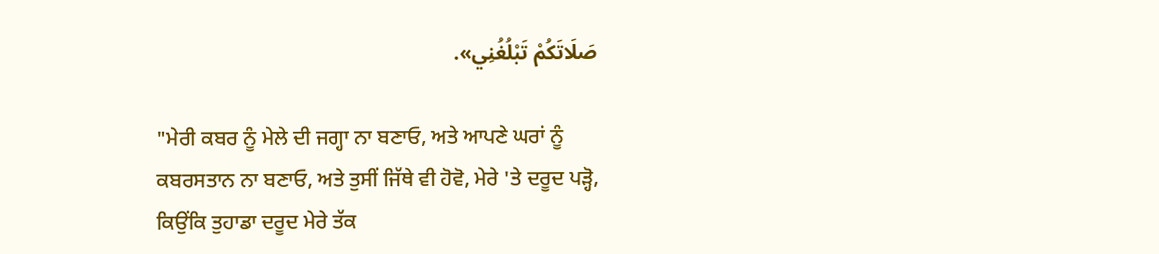صَلَاتَكُمْ تَبْلُغُنِي».

"ਮੇਰੀ ਕਬਰ ਨੂੰ ਮੇਲੇ ਦੀ ਜਗ੍ਹਾ ਨਾ ਬਣਾਓ, ਅਤੇ ਆਪਣੇ ਘਰਾਂ ਨੂੰ ਕਬਰਸਤਾਨ ਨਾ ਬਣਾਓ, ਅਤੇ ਤੁਸੀਂ ਜਿੱਥੇ ਵੀ ਹੋਵੋ, ਮੇਰੇ 'ਤੇ ਦਰੂਦ ਪੜ੍ਹੋ, ਕਿਉਂਕਿ ਤੁਹਾਡਾ ਦਰੂਦ ਮੇਰੇ ਤੱਕ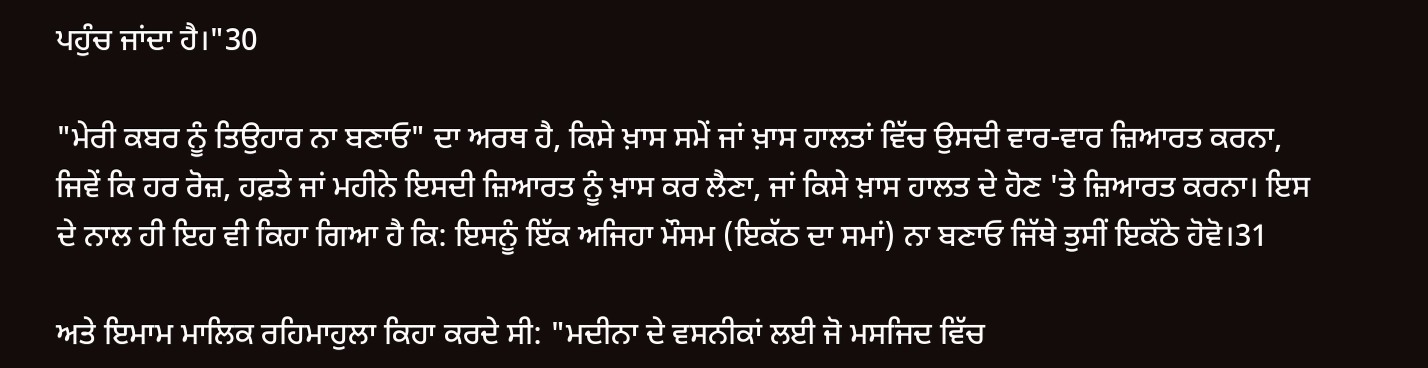ਪਹੁੰਚ ਜਾਂਦਾ ਹੈ।"30

"ਮੇਰੀ ਕਬਰ ਨੂੰ ਤਿਉਹਾਰ ਨਾ ਬਣਾਓ" ਦਾ ਅਰਥ ਹੈ, ਕਿਸੇ ਖ਼ਾਸ ਸਮੇਂ ਜਾਂ ਖ਼ਾਸ ਹਾਲਤਾਂ ਵਿੱਚ ਉਸਦੀ ਵਾਰ-ਵਾਰ ਜ਼ਿਆਰਤ ਕਰਨਾ, ਜਿਵੇਂ ਕਿ ਹਰ ਰੋਜ਼, ਹਫ਼ਤੇ ਜਾਂ ਮਹੀਨੇ ਇਸਦੀ ਜ਼ਿਆਰਤ ਨੂੰ ਖ਼ਾਸ ਕਰ ਲੈਣਾ, ਜਾਂ ਕਿਸੇ ਖ਼ਾਸ ਹਾਲਤ ਦੇ ਹੋਣ 'ਤੇ ਜ਼ਿਆਰਤ ਕਰਨਾ। ਇਸ ਦੇ ਨਾਲ ਹੀ ਇਹ ਵੀ ਕਿਹਾ ਗਿਆ ਹੈ ਕਿ: ਇਸਨੂੰ ਇੱਕ ਅਜਿਹਾ ਮੌਸਮ (ਇਕੱਠ ਦਾ ਸਮਾਂ) ਨਾ ਬਣਾਓ ਜਿੱਥੇ ਤੁਸੀਂ ਇਕੱਠੇ ਹੋਵੋ।31

ਅਤੇ ਇਮਾਮ ਮਾਲਿਕ ਰਹਿਮਾਹੁਲਾ ਕਿਹਾ ਕਰਦੇ ਸੀ: "ਮਦੀਨਾ ਦੇ ਵਸਨੀਕਾਂ ਲਈ ਜੋ ਮਸਜਿਦ ਵਿੱਚ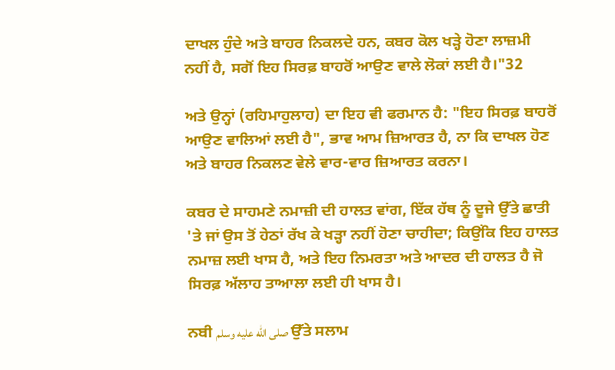ਦਾਖਲ ਹੁੰਦੇ ਅਤੇ ਬਾਹਰ ਨਿਕਲਦੇ ਹਨ, ਕਬਰ ਕੋਲ ਖੜ੍ਹੇ ਹੋਣਾ ਲਾਜ਼ਮੀ ਨਹੀਂ ਹੈ, ਸਗੋਂ ਇਹ ਸਿਰਫ਼ ਬਾਹਰੋਂ ਆਉਣ ਵਾਲੇ ਲੋਕਾਂ ਲਈ ਹੈ।"32

ਅਤੇ ਉਨ੍ਹਾਂ (ਰਹਿਮਾਹੁਲਾਹ) ਦਾ ਇਹ ਵੀ ਫਰਮਾਨ ਹੈ: "ਇਹ ਸਿਰਫ਼ ਬਾਹਰੋਂ ਆਉਣ ਵਾਲਿਆਂ ਲਈ ਹੈ", ਭਾਵ ਆਮ ਜ਼ਿਆਰਤ ਹੈ, ਨਾ ਕਿ ਦਾਖਲ ਹੋਣ ਅਤੇ ਬਾਹਰ ਨਿਕਲਣ ਵੇਲੇ ਵਾਰ-ਵਾਰ ਜ਼ਿਆਰਤ ਕਰਨਾ।

ਕਬਰ ਦੇ ਸਾਹਮਣੇ ਨਮਾਜ਼ੀ ਦੀ ਹਾਲਤ ਵਾਂਗ, ਇੱਕ ਹੱਥ ਨੂੰ ਦੂਜੇ ਉੱਤੇ ਛਾਤੀ 'ਤੇ ਜਾਂ ਉਸ ਤੋਂ ਹੇਠਾਂ ਰੱਖ ਕੇ ਖੜ੍ਹਾ ਨਹੀਂ ਹੋਣਾ ਚਾਹੀਦਾ; ਕਿਉਂਕਿ ਇਹ ਹਾਲਤ ਨਮਾਜ਼ ਲਈ ਖਾਸ ਹੈ, ਅਤੇ ਇਹ ਨਿਮਰਤਾ ਅਤੇ ਆਦਰ ਦੀ ਹਾਲਤ ਹੈ ਜੋ ਸਿਰਫ਼ ਅੱਲਾਹ ਤਾਆਲਾ ਲਈ ਹੀ ਖਾਸ ਹੈ।

ਨਬੀ صلى الله عليه وسلم ਉੱਤੇ ਸਲਾਮ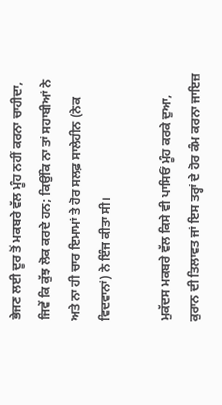ਭੇਜਣ ਲਈ ਦੂਰ ਤੋਂ ਮਕਬਰੇ ਵੱਲ ਮੂੰਹ ਨਹੀਂ ਕਰਨਾ ਚਾਹੀਦਾ, ਜਿਵੇਂ ਕਿ ਕੁੱਝ ਲੋਕ ਕਰਦੇ ਹਨ; ਕਿਉਂਕਿ ਨਾ ਤਾਂ ਸਹਾਬੀਆਂ ਨੇ ਅਤੇ ਨਾ ਹੀ ਚਾਰ ਇਮਾਮਾਂ ਤੇ ਹੋਰ ਸਲਫ਼ ਸਾਲੇਹੀਨ (ਨੇਕ ਵਿਦਵਾਨਾਂ) ਨੇ ਇੰਜ ਕੀਤਾ ਸੀ।

ਮੁਕੱਦਸ ਮਕਬਰੇ ਵੱਲ ਕਿਸੇ ਵੀ ਪਾਸਿਓਂ ਮੂੰਹ ਕਰਕੇ ਦੁਆ, ਕੁਰਾਨ ਦੀ ਤਿਲਾਵਤ ਜਾਂ ਇਸ ਤਰ੍ਹਾਂ ਦੇ ਹੋਰ ਕੰਮ ਕਰਨਾ ਜਾਇਜ਼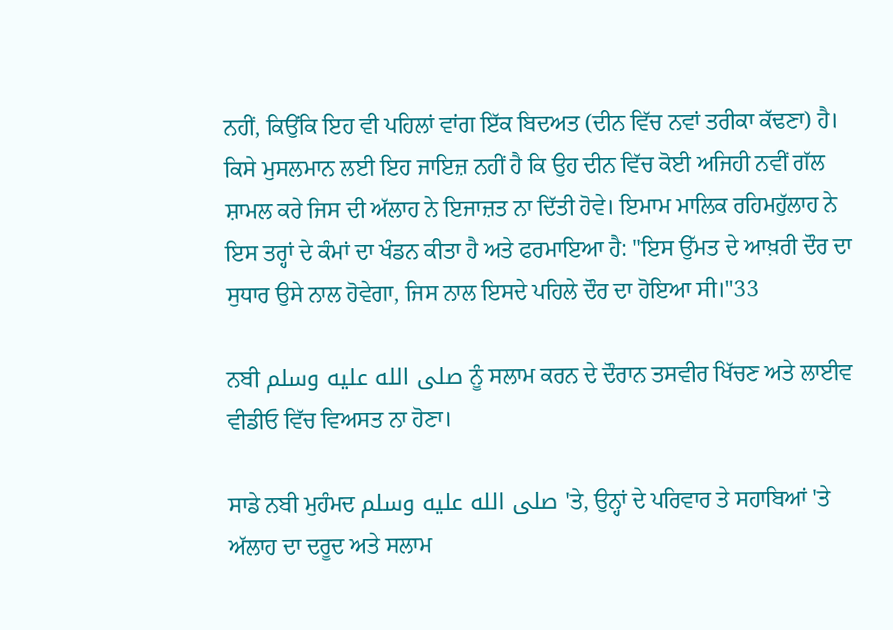ਨਹੀਂ, ਕਿਉਂਕਿ ਇਹ ਵੀ ਪਹਿਲਾਂ ਵਾਂਗ ਇੱਕ ਬਿਦਅਤ (ਦੀਨ ਵਿੱਚ ਨਵਾਂ ਤਰੀਕਾ ਕੱਢਣਾ) ਹੈ। ਕਿਸੇ ਮੁਸਲਮਾਨ ਲਈ ਇਹ ਜਾਇਜ਼ ਨਹੀਂ ਹੈ ਕਿ ਉਹ ਦੀਨ ਵਿੱਚ ਕੋਈ ਅਜਿਹੀ ਨਵੀਂ ਗੱਲ ਸ਼ਾਮਲ ਕਰੇ ਜਿਸ ਦੀ ਅੱਲਾਹ ਨੇ ਇਜਾਜ਼ਤ ਨਾ ਦਿੱਤੀ ਹੋਵੇ। ਇਮਾਮ ਮਾਲਿਕ ਰਹਿਮਹੁੱਲਾਹ ਨੇ ਇਸ ਤਰ੍ਹਾਂ ਦੇ ਕੰਮਾਂ ਦਾ ਖੰਡਨ ਕੀਤਾ ਹੈ ਅਤੇ ਫਰਮਾਇਆ ਹੈ: "ਇਸ ਉੱਮਤ ਦੇ ਆਖ਼ਰੀ ਦੌਰ ਦਾ ਸੁਧਾਰ ਉਸੇ ਨਾਲ ਹੋਵੇਗਾ, ਜਿਸ ਨਾਲ ਇਸਦੇ ਪਹਿਲੇ ਦੌਰ ਦਾ ਹੋਇਆ ਸੀ।"33

ਨਬੀ صلى الله عليه وسلم ਨੂੰ ਸਲਾਮ ਕਰਨ ਦੇ ਦੌਰਾਨ ਤਸਵੀਰ ਖਿੱਚਣ ਅਤੇ ਲਾਈਵ ਵੀਡੀਓ ਵਿੱਚ ਵਿਅਸਤ ਨਾ ਹੋਣਾ।

ਸਾਡੇ ਨਬੀ ਮੁਹੰਮਦ صلى الله عليه وسلم 'ਤੇ, ਉਨ੍ਹਾਂ ਦੇ ਪਰਿਵਾਰ ਤੇ ਸਹਾਬਿਆਂ 'ਤੇ ਅੱਲਾਹ ਦਾ ਦਰੂਦ ਅਤੇ ਸਲਾਮ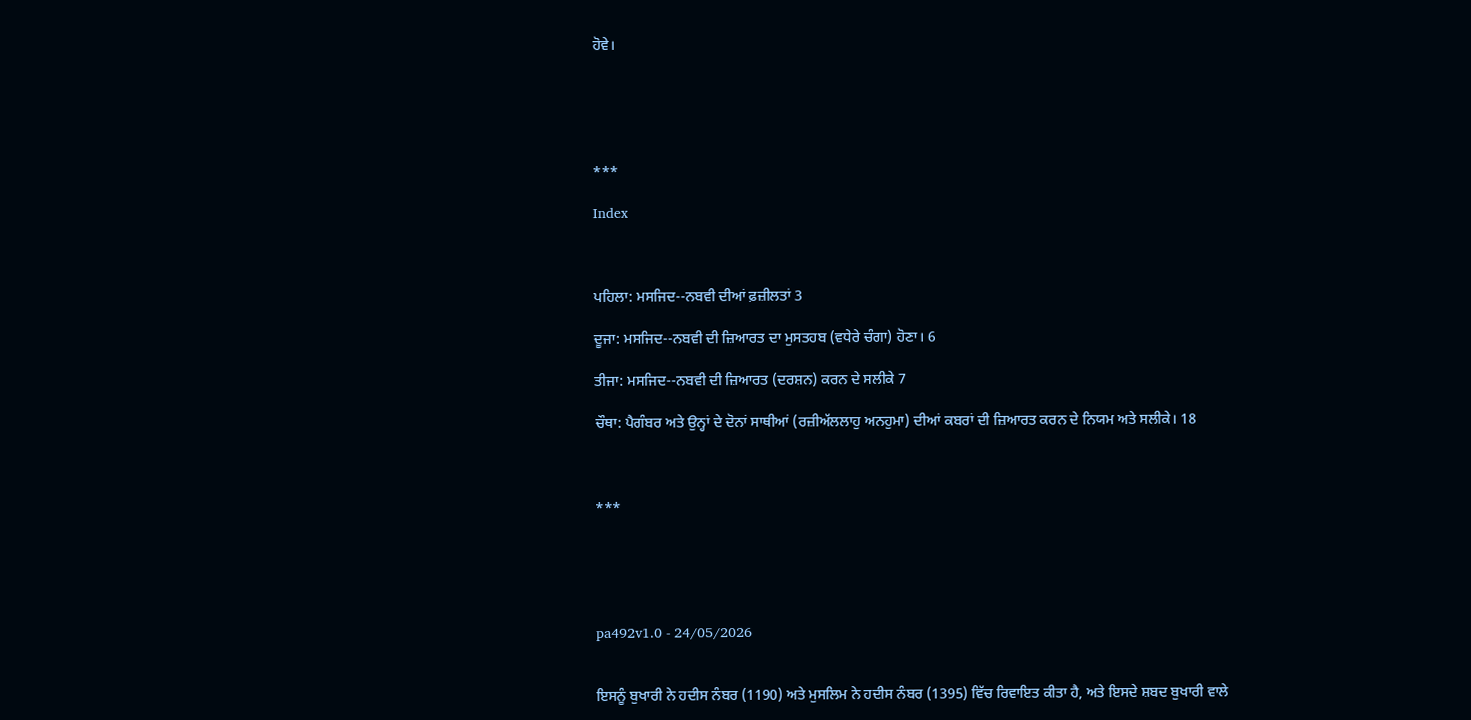ਹੋਵੇ।





***

Index



ਪਹਿਲਾ: ਮਸਜਿਦ--ਨਬਵੀ ਦੀਆਂ ਫ਼ਜ਼ੀਲਤਾਂ 3

ਦੂਜਾ: ਮਸਜਿਦ--ਨਬਵੀ ਦੀ ਜ਼ਿਆਰਤ ਦਾ ਮੁਸਤਹਬ (ਵਧੇਰੇ ਚੰਗਾ) ਹੋਣਾ। 6

ਤੀਜਾ: ਮਸਜਿਦ--ਨਬਵੀ ਦੀ ਜ਼ਿਆਰਤ (ਦਰਸ਼ਨ) ਕਰਨ ਦੇ ਸਲੀਕੇ 7

ਚੌਥਾ: ਪੈਗੰਬਰ ਅਤੇ ਉਨ੍ਹਾਂ ਦੇ ਦੋਨਾਂ ਸਾਥੀਆਂ (ਰਜ਼ੀਅੱਲਲਾਹੁ ਅਨਹੁਮਾ) ਦੀਆਂ ਕਬਰਾਂ ਦੀ ਜ਼ਿਆਰਤ ਕਰਨ ਦੇ ਨਿਯਮ ਅਤੇ ਸਲੀਕੇ। 18



***





pa492v1.0 - 24/05/2026


ਇਸਨੂੰ ਬੁਖਾਰੀ ਨੇ ਹਦੀਸ ਨੰਬਰ (1190) ਅਤੇ ਮੁਸਲਿਮ ਨੇ ਹਦੀਸ ਨੰਬਰ (1395) ਵਿੱਚ ਰਿਵਾਇਤ ਕੀਤਾ ਹੈ, ਅਤੇ ਇਸਦੇ ਸ਼ਬਦ ਬੁਖਾਰੀ ਵਾਲੇ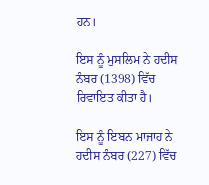ਹਨ।

ਇਸ ਨੂੰ ਮੁਸਲਿਮ ਨੇ ਹਦੀਸ ਨੰਬਰ (1398) ਵਿੱਚ ਰਿਵਾਇਤ ਕੀਤਾ ਹੈ।

ਇਸ ਨੂੰ ਇਬਨ ਮਾਜਾਹ ਨੇ ਹਦੀਸ ਨੰਬਰ (227) ਵਿੱਚ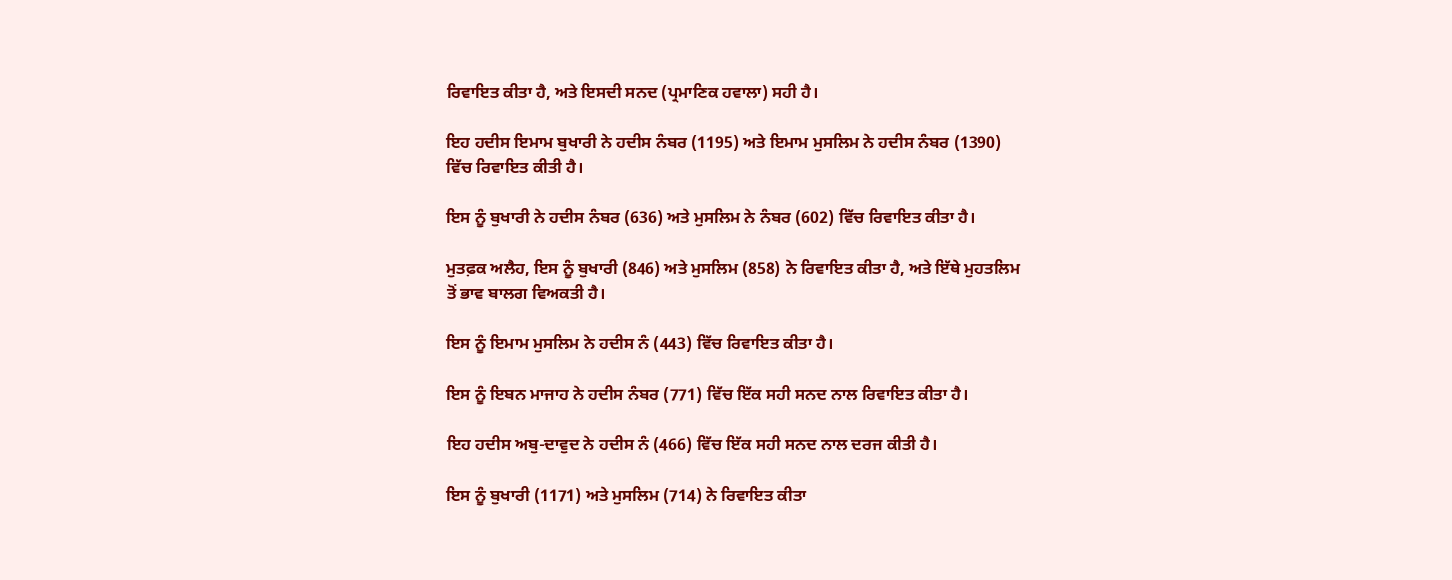ਰਿਵਾਇਤ ਕੀਤਾ ਹੈ, ਅਤੇ ਇਸਦੀ ਸਨਦ (ਪ੍ਰਮਾਣਿਕ ਹਵਾਲਾ) ਸਹੀ ਹੈ।

ਇਹ ਹਦੀਸ ਇਮਾਮ ਬੁਖਾਰੀ ਨੇ ਹਦੀਸ ਨੰਬਰ (1195) ਅਤੇ ਇਮਾਮ ਮੁਸਲਿਮ ਨੇ ਹਦੀਸ ਨੰਬਰ (1390) ਵਿੱਚ ਰਿਵਾਇਤ ਕੀਤੀ ਹੈ।

ਇਸ ਨੂੰ ਬੁਖਾਰੀ ਨੇ ਹਦੀਸ ਨੰਬਰ (636) ਅਤੇ ਮੁਸਲਿਮ ਨੇ ਨੰਬਰ (602) ਵਿੱਚ ਰਿਵਾਇਤ ਕੀਤਾ ਹੈ।

ਮੁਤਫ਼ਕ ਅਲੈਹ, ਇਸ ਨੂੰ ਬੁਖਾਰੀ (846) ਅਤੇ ਮੁਸਲਿਮ (858) ਨੇ ਰਿਵਾਇਤ ਕੀਤਾ ਹੈ, ਅਤੇ ਇੱਥੇ ਮੁਹਤਲਿਮ ਤੋਂ ਭਾਵ ਬਾਲਗ ਵਿਅਕਤੀ ਹੈ।

ਇਸ ਨੂੰ ਇਮਾਮ ਮੁਸਲਿਮ ਨੇ ਹਦੀਸ ਨੰ (443) ਵਿੱਚ ਰਿਵਾਇਤ ਕੀਤਾ ਹੈ।

ਇਸ ਨੂੰ ਇਬਨ ਮਾਜਾਹ ਨੇ ਹਦੀਸ ਨੰਬਰ (771) ਵਿੱਚ ਇੱਕ ਸਹੀ ਸਨਦ ਨਾਲ ਰਿਵਾਇਤ ਕੀਤਾ ਹੈ।

ਇਹ ਹਦੀਸ ਅਬੁ-ਦਾਵੁਦ ਨੇ ਹਦੀਸ ਨੰ (466) ਵਿੱਚ ਇੱਕ ਸਹੀ ਸਨਦ ਨਾਲ ਦਰਜ ਕੀਤੀ ਹੈ।

ਇਸ ਨੂੰ ਬੁਖਾਰੀ (1171) ਅਤੇ ਮੁਸਲਿਮ (714) ਨੇ ਰਿਵਾਇਤ ਕੀਤਾ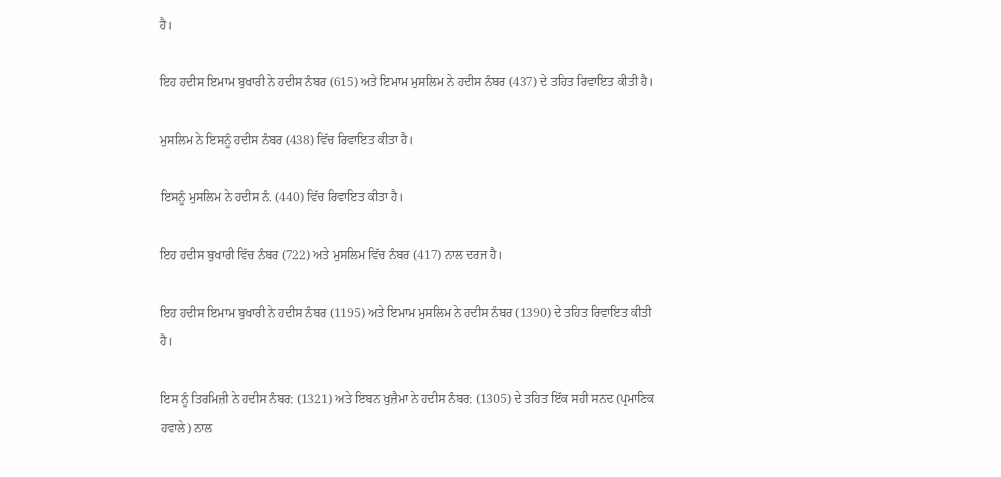ਹੈ।

ਇਹ ਹਦੀਸ ਇਮਾਮ ਬੁਖਾਰੀ ਨੇ ਹਦੀਸ ਨੰਬਰ (615) ਅਤੇ ਇਮਾਮ ਮੁਸਲਿਮ ਨੇ ਹਦੀਸ ਨੰਬਰ (437) ਦੇ ਤਹਿਤ ਰਿਵਾਇਤ ਕੀਤੀ ਹੈ।

ਮੁਸਲਿਮ ਨੇ ਇਸਨੂੰ ਹਦੀਸ ਨੰਬਰ (438) ਵਿੱਚ ਰਿਵਾਇਤ ਕੀਤਾ ਹੈ।

ਇਸਨੂੰ ਮੁਸਲਿਮ ਨੇ ਹਦੀਸ ਨੰ. (440) ਵਿੱਚ ਰਿਵਾਇਤ ਕੀਤਾ ਹੈ।

ਇਹ ਹਦੀਸ ਬੁਖਾਰੀ ਵਿੱਚ ਨੰਬਰ (722) ਅਤੇ ਮੁਸਲਿਮ ਵਿੱਚ ਨੰਬਰ (417) ਨਾਲ ਦਰਜ ਹੈ।

ਇਹ ਹਦੀਸ ਇਮਾਮ ਬੁਖਾਰੀ ਨੇ ਹਦੀਸ ਨੰਬਰ (1195) ਅਤੇ ਇਮਾਮ ਮੁਸਲਿਮ ਨੇ ਹਦੀਸ ਨੰਬਰ (1390) ਦੇ ਤਹਿਤ ਰਿਵਾਇਤ ਕੀਤੀ ਹੈ।

ਇਸ ਨੂੰ ਤਿਰਮਿਜ਼ੀ ਨੇ ਹਦੀਸ ਨੰਬਰ: (1321) ਅਤੇ ਇਬਨ ਖੁਜ਼ੈਮਾ ਨੇ ਹਦੀਸ ਨੰਬਰ: (1305) ਦੇ ਤਹਿਤ ਇੱਕ ਸਹੀ ਸਨਦ (ਪ੍ਰਮਾਣਿਕ ਹਵਾਲੇ) ਨਾਲ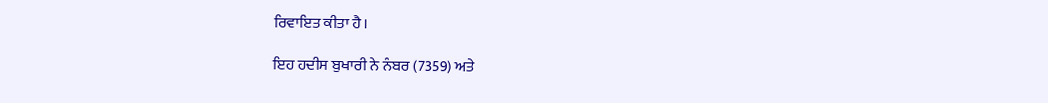ਰਿਵਾਇਤ ਕੀਤਾ ਹੈ।

ਇਹ ਹਦੀਸ ਬੁਖਾਰੀ ਨੇ ਨੰਬਰ (7359) ਅਤੇ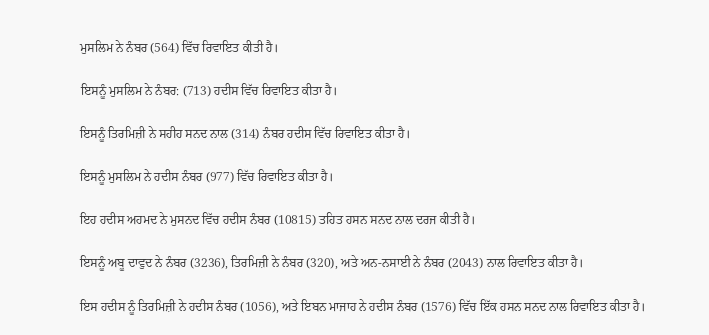ਮੁਸਲਿਮ ਨੇ ਨੰਬਰ (564) ਵਿੱਚ ਰਿਵਾਇਤ ਕੀਤੀ ਹੈ।

ਇਸਨੂੰ ਮੁਸਲਿਮ ਨੇ ਨੰਬਰ: (713) ਹਦੀਸ ਵਿੱਚ ਰਿਵਾਇਤ ਕੀਤਾ ਹੈ।

ਇਸਨੂੰ ਤਿਰਮਿਜ਼ੀ ਨੇ ਸਹੀਹ ਸਨਦ ਨਾਲ (314) ਨੰਬਰ ਹਦੀਸ ਵਿੱਚ ਰਿਵਾਇਤ ਕੀਤਾ ਹੈ।

ਇਸਨੂੰ ਮੁਸਲਿਮ ਨੇ ਹਦੀਸ ਨੰਬਰ (977) ਵਿੱਚ ਰਿਵਾਇਤ ਕੀਤਾ ਹੈ।

ਇਹ ਹਦੀਸ ਅਹਮਦ ਨੇ ਮੁਸਨਦ ਵਿੱਚ ਹਦੀਸ ਨੰਬਰ (10815) ਤਹਿਤ ਹਸਨ ਸਨਦ ਨਾਲ ਦਰਜ ਕੀਤੀ ਹੈ।

ਇਸਨੂੰ ਅਬੂ ਦਾਵੁਦ ਨੇ ਨੰਬਰ (3236), ਤਿਰਮਿਜ਼ੀ ਨੇ ਨੰਬਰ (320), ਅਤੇ ਅਨ-ਨਸਾਈ ਨੇ ਨੰਬਰ (2043) ਨਾਲ ਰਿਵਾਇਤ ਕੀਤਾ ਹੈ।

ਇਸ ਹਦੀਸ ਨੂੰ ਤਿਰਮਿਜ਼ੀ ਨੇ ਹਦੀਸ ਨੰਬਰ (1056), ਅਤੇ ਇਬਨ ਮਾਜਾਹ ਨੇ ਹਦੀਸ ਨੰਬਰ (1576) ਵਿੱਚ ਇੱਕ ਹਸਨ ਸਨਦ ਨਾਲ ਰਿਵਾਇਤ ਕੀਤਾ ਹੈ।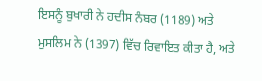ਇਸਨੂੰ ਬੁਖਾਰੀ ਨੇ ਹਦੀਸ ਨੰਬਰ (1189) ਅਤੇ ਮੁਸਲਿਮ ਨੇ (1397) ਵਿੱਚ ਰਿਵਾਇਤ ਕੀਤਾ ਹੈ, ਅਤੇ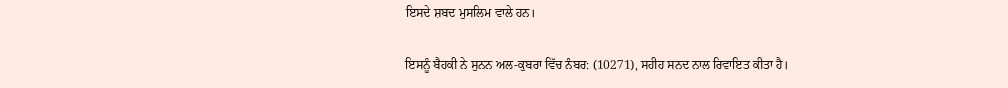ਇਸਦੇ ਸ਼ਬਦ ਮੁਸਲਿਮ ਵਾਲੇ ਹਨ।

ਇਸਨੂੰ ਬੈਹਕੀ ਨੇ ਸੁਨਨ ਅਲ-ਕੁਬਰਾ ਵਿੱਚ ਨੰਬਰ: (10271), ਸਹੀਹ ਸਨਦ ਨਾਲ ਰਿਵਾਇਤ ਕੀਤਾ ਹੈ।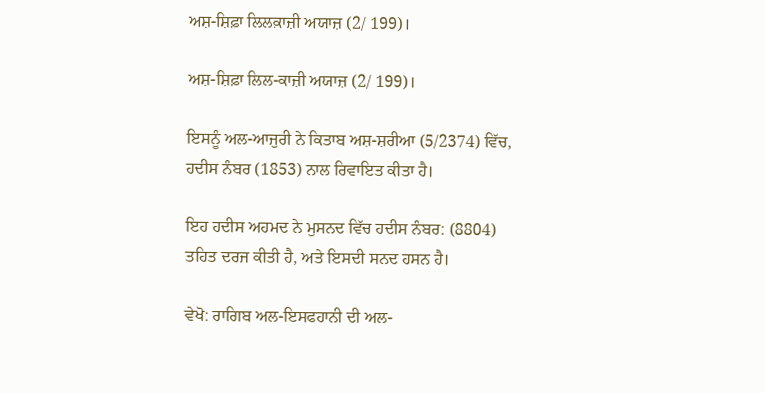ਅਸ਼-ਸ਼ਿਫ਼ਾ ਲਿਲਕ਼ਾਜ਼ੀ ਅਯਾਜ਼ (2/ 199)।

ਅਸ਼-ਸ਼ਿਫ਼ਾ ਲਿਲ-ਕਾਜ਼ੀ ਅਯਾਜ਼ (2/ 199)।

ਇਸਨੂੰ ਅਲ-ਆਜੁਰੀ ਨੇ ਕਿਤਾਬ ਅਸ਼-ਸ਼ਰੀਆ (5/2374) ਵਿੱਚ, ਹਦੀਸ ਨੰਬਰ (1853) ਨਾਲ ਰਿਵਾਇਤ ਕੀਤਾ ਹੈ।

ਇਹ ਹਦੀਸ ਅਹਮਦ ਨੇ ਮੁਸਨਦ ਵਿੱਚ ਹਦੀਸ ਨੰਬਰ: (8804) ਤਹਿਤ ਦਰਜ ਕੀਤੀ ਹੈ, ਅਤੇ ਇਸਦੀ ਸਨਦ ਹਸਨ ਹੈ।

ਵੇਖੋ: ਰਾਗਿਬ ਅਲ-ਇਸਫਹਾਨੀ ਦੀ ਅਲ-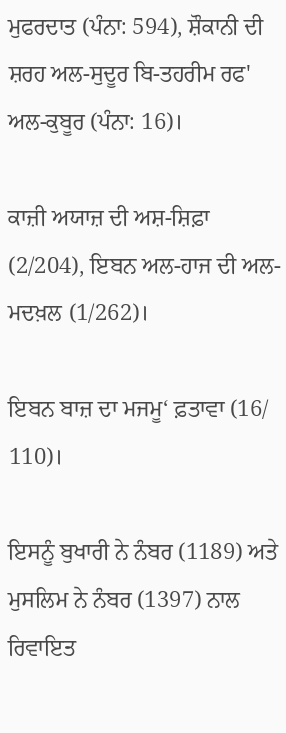ਮੁਫਰਦਾਤ (ਪੰਨਾ: 594), ਸ਼ੌਕਾਨੀ ਦੀ ਸ਼ਰਹ ਅਲ-ਸੁਦੂਰ ਬਿ-ਤਹਰੀਮ ਰਫ' ਅਲ-ਕੁਬੂਰ (ਪੰਨਾ: 16)।

ਕਾਜ਼ੀ ਅਯਾਜ਼ ਦੀ ਅਸ਼-ਸ਼ਿਫ਼ਾ (2/204), ਇਬਨ ਅਲ-ਹਾਜ ਦੀ ਅਲ-ਮਦਖ਼ਲ (1/262)।

ਇਬਨ ਬਾਜ਼ ਦਾ ਮਜਮੂ‘ ਫ਼ਤਾਵਾ (16/ 110)।

ਇਸਨੂੰ ਬੁਖਾਰੀ ਨੇ ਨੰਬਰ (1189) ਅਤੇ ਮੁਸਲਿਮ ਨੇ ਨੰਬਰ (1397) ਨਾਲ ਰਿਵਾਇਤ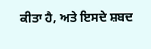ਕੀਤਾ ਹੈ, ਅਤੇ ਇਸਦੇ ਸ਼ਬਦ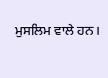ਮੁਸਲਿਮ ਵਾਲੇ ਹਨ।